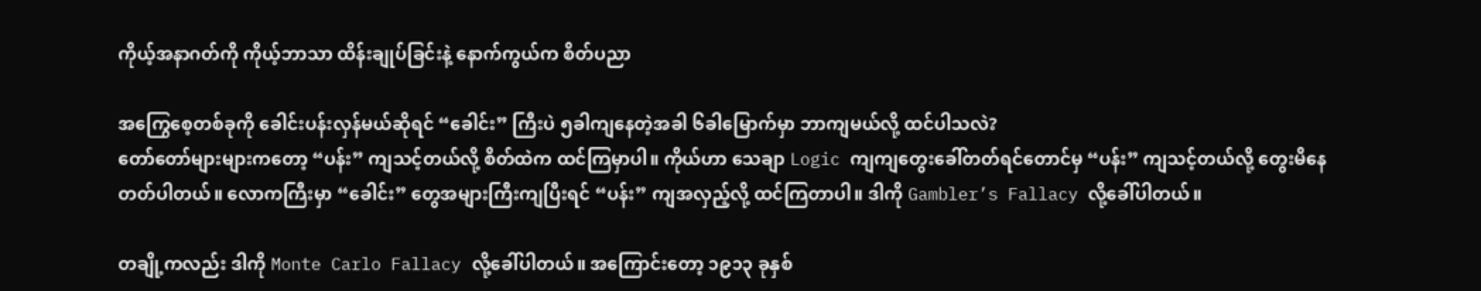ကိုယ့်အနာဂတ်ကို ကိုယ့်ဘာသာ ထိန်းချုပ်ခြင်းနဲ့ နောက်ကွယ်က စိတ်ပညာ

အကြွေစေ့တစ်ခုကို ခေါင်းပန်းလှန်မယ်ဆိုရင် “ခေါင်း” ကြီးပဲ ၅ခါကျနေတဲ့အခါ ၆ခါမြောက်မှာ ဘာကျမယ်လို့ ထင်ပါသလဲ?
တော်တော်များများကတော့ “ပန်း” ကျသင့်တယ်လို့ စိတ်ထဲက ထင်ကြမှာပါ။ ကိုယ်ဟာ သေချာ Logic ကျကျတွေးခေါ်တတ်ရင်တောင်မှ “ပန်း” ကျသင့်တယ်လို့ တွေးမိနေတတ်ပါတယ်။ လောကကြီးမှာ “ခေါင်း” တွေအများကြီးကျပြီးရင် “ပန်း” ကျအလှည့်လို့ ထင်ကြတာပါ။ ဒါကို Gambler’s Fallacy လို့ခေါ်ပါတယ်။

တချို့ကလည်း ဒါကို Monte Carlo Fallacy လို့ခေါ်ပါတယ်။ အကြောင်းတော့ ၁၉၁၃ ခုနှစ်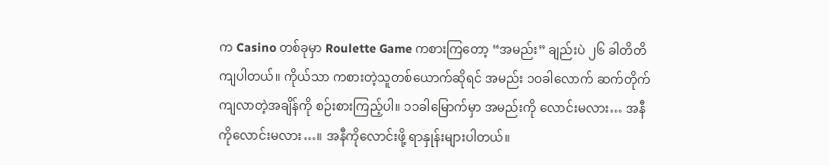က Casino တစ်ခုမှာ Roulette Game ကစားကြတော့ “အမည်း” ချည်းပဲ ၂၆ ခါတိတိကျပါတယ်။ ကိုယ်သာ ကစားတဲ့သူတစ်ယောက်ဆိုရင် အမည်း ၁ဝခါလောက် ဆက်တိုက်ကျလာတဲ့အချိန်ကို စဉ်းစားကြည့်ပါ။ ၁၁ခါမြောက်မှာ အမည်းကို လောင်းမလား… အနီကိုလောင်းမလား…။ အနီကိုလောင်းဖို့ ရာနှုန်းများပါတယ်။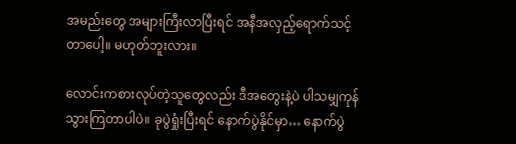အမည်းတွေ အများကြီးလာပြီးရင် အနီအလှည့်ရောက်သင့်တာပေါ့။ မဟုတ်ဘူးလား။

လောင်းကစားလုပ်တဲ့သူတွေလည်း ဒီအတွေးနဲ့ပဲ ပါသမျှကုန်သွားကြတာပါပဲ။ ခုပွဲရှုံးပြီးရင် နောက်ပွဲနိုင်မှာ… နောက်ပွဲ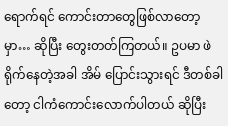ရောက်ရင် ကောင်းတာတွေဖြစ်လာတော့မှာ… ဆိုပြီး တွေးတတ်ကြတယ်။ ဥပမာ ဖဲရိုက်နေတဲ့အခါ အိမ် ပြောင်းသွားရင် ဒီတစ်ခါတော့ ငါကံကောင်းလောက်ပါတယ် ဆိုပြီး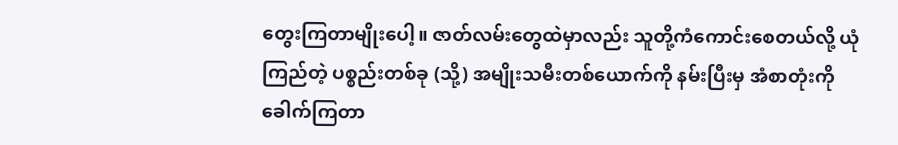တွေးကြတာမျိုးပေါ့။ ဇာတ်လမ်းတွေထဲမှာလည်း သူတို့ကံကောင်းစေတယ်လို့ ယုံကြည်တဲ့ ပစ္စည်းတစ်ခု (သို့) အမျိုးသမီးတစ်ယောက်ကို နမ်းပြီးမှ အံစာတုံးကို ခေါက်ကြတာ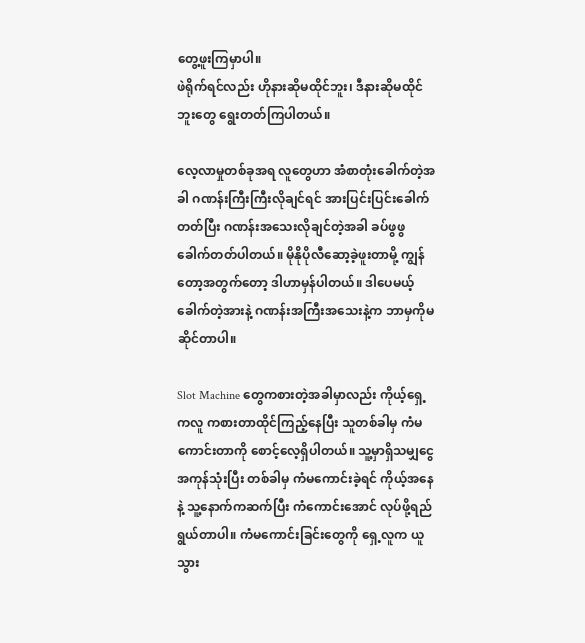တွေ့ဖူးကြမှာပါ။
ဖဲရိုက်ရင်လည်း ဟိုနားဆိုမထိုင်ဘူး၊ ဒီနားဆိုမထိုင်ဘူးတွေ ရွေးတတ်ကြပါတယ်။

လေ့လာမှုတစ်ခုအရ လူတွေဟာ အံစာတုံးခေါက်တဲ့အခါ ဂဏန်းကြီးကြီးလိုချင်ရင် အားပြင်းပြင်းခေါက်တတ်ပြီး ဂဏန်းအသေးလိုချင်တဲ့အခါ ခပ်ဖွဖွခေါက်တတ်ပါတယ်။ မိုနိုပိုလီဆော့ခဲ့ဖူးတာမို့ ကျွန်တော့အတွက်တော့ ဒါဟာမှန်ပါတယ်။ ဒါပေမယ့် ခေါက်တဲ့အားနဲ့ ဂဏန်းအကြီးအသေးနဲ့က ဘာမှကိုမဆိုင်တာပါ။

Slot Machine တွေကစားတဲ့အခါမှာလည်း ကိုယ့်ရှေ့ကလူ ကစားတာထိုင်ကြည့်နေပြီး သူတစ်ခါမှ ကံမကောင်းတာကို စောင့်လေ့ရှိပါတယ်။ သူ့မှာရှိသမျှငွေအကုန်သုံးပြီး တစ်ခါမှ ကံမကောင်းခဲ့ရင် ကိုယ့်အနေနဲ့ သူ့နောက်ကဆက်ပြီး ကံကောင်းအောင် လုပ်ဖို့ရည်ရွယ်တာပါ။ ကံမကောင်းခြင်းတွေကို ရှေ့လူက ယူသွား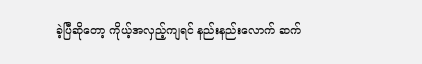ခဲ့ပြီဆိုတော့ ကိုယ့်အလှည့်ကျရင် နည်းနည်းလောက် ဆက်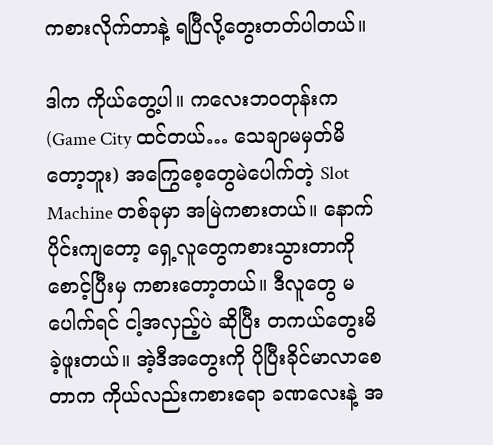ကစားလိုက်တာနဲ့ ရပြီလို့တွေးတတ်ပါတယ်။

ဒါက ကိုယ်တွေ့ပါ။ ကလေးဘဝတုန်းက (Game City ထင်တယ်… သေချာမမှတ်မိတော့ဘူး) အကြွေစေ့တွေမဲပေါက်တဲ့ Slot Machine တစ်ခုမှာ အမြဲကစားတယ်။ နောက်ပိုင်းကျတော့ ရှေ့လူတွေကစားသွားတာကို စောင့်ပြီးမှ ကစားတော့တယ်။ ဒီလူတွေ မပေါက်ရင် ငါ့အလှည့်ပဲ ဆိုပြီး တကယ်တွေးမိခဲ့ဖူးတယ်။ အဲ့ဒီအတွေးကို ပိုပြီးခိုင်မာလာစေတာက ကိုယ်လည်းကစားရော ခဏလေးနဲ့ အ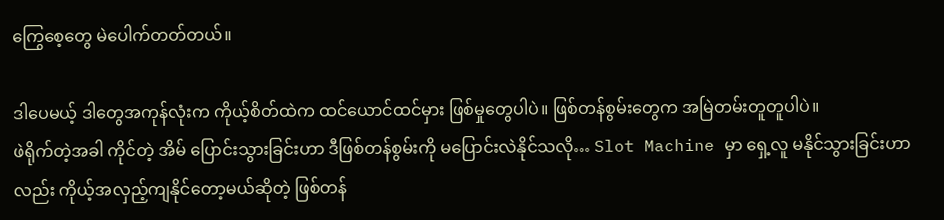ကြွေစေ့တွေ မဲပေါက်တတ်တယ်။

ဒါပေမယ့် ဒါတွေအကုန်လုံးက ကိုယ့်စိတ်ထဲက ထင်ယောင်ထင်မှား ဖြစ်မှုတွေပါပဲ။ ဖြစ်တန်စွမ်းတွေက အမြဲတမ်းတူတူပါပဲ။
ဖဲရိုက်တဲ့အခါ ကိုင်တဲ့ အိမ် ပြောင်းသွားခြင်းဟာ ဒီဖြစ်တန်စွမ်းကို မပြောင်းလဲနိုင်သလို… Slot Machine မှာ ရှေ့လူ မနိုင်သွားခြင်းဟာလည်း ကိုယ့်အလှည့်ကျနိုင်တော့မယ်ဆိုတဲ့ ဖြစ်တန်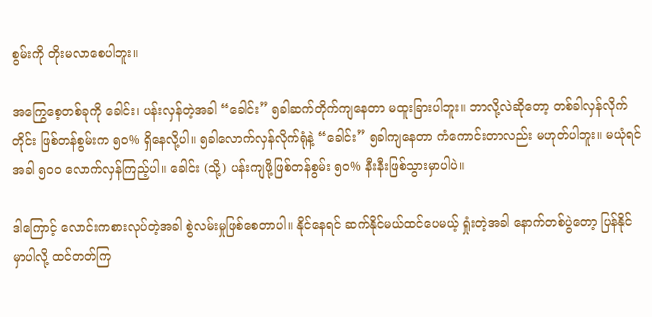စွမ်းကို တိုးမလာစေပါဘူး။

အကြွေစေ့တစ်ခုကို ခေါင်း၊ ပန်းလှန်တဲ့အခါ “ခေါင်း” ၅ခါဆက်တိုက်ကျနေတာ မထူးခြားပါဘူး။ ဘာလို့လဲဆိုတော့ တစ်ခါလှန်လိုက်တိုင်း ဖြစ်တန်စွမ်းက ၅၀% ရှိနေလို့ပါ။ ၅ခါလောက်လှန်လိုက်ရုံနဲ့ “ခေါင်း” ၅ခါကျနေတာ ကံကောင်းတာလည်း မဟုတ်ပါဘူး။ မယုံရင် အခါ ၅၀၀ လောက်လှန်ကြည့်ပါ။ ခေါင်း (သို့) ပန်းကျဖို့ဖြစ်တန်စွမ်း ၅၀% နီးနီးဖြစ်သွားမှာပါပဲ။

ဒါကြောင့် လောင်းကစားလုပ်တဲ့အခါ စွဲလမ်းမှုဖြစ်စေတာပါ။ နိုင်နေရင် ဆက်နိုင်မယ်ထင်ပေမယ့် ရှုံးတဲ့အခါ နောက်တစ်ပွဲတော့ ပြန်နိုင်မှာပါလို့ ထင်တတ်ကြ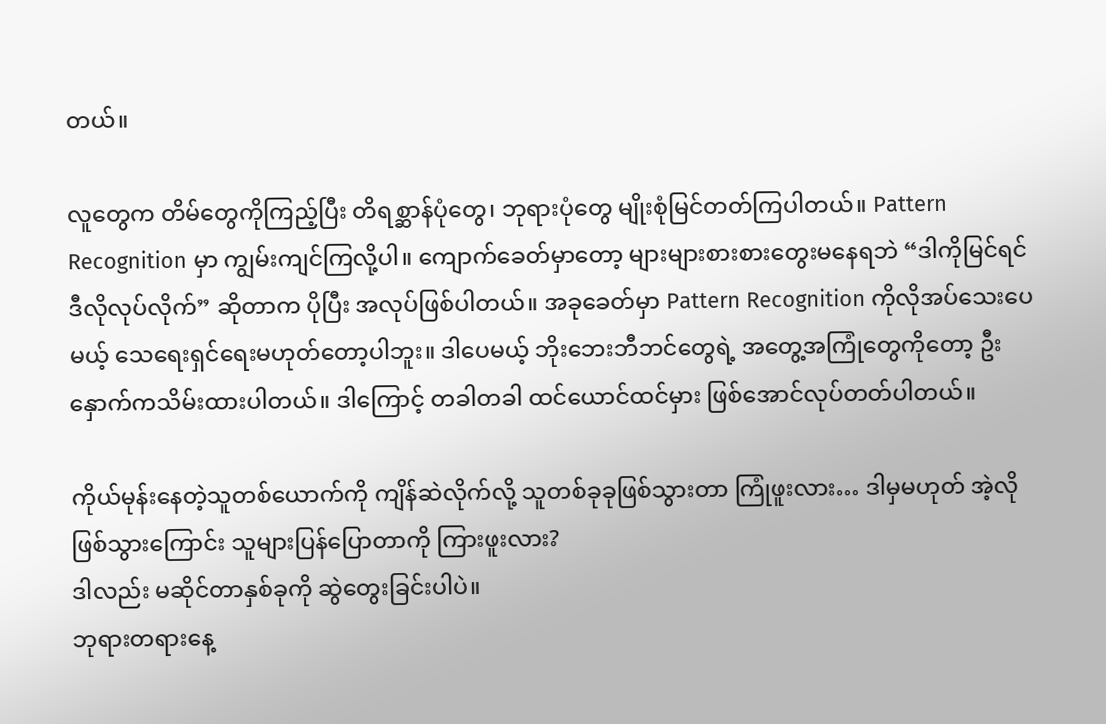တယ်။

လူတွေက တိမ်တွေကိုကြည့်ပြီး တိရစ္ဆာန်ပုံတွေ၊ ဘုရားပုံတွေ မျိုးစုံမြင်တတ်ကြပါတယ်။ Pattern Recognition မှာ ကျွမ်းကျင်ကြလို့ပါ။ ကျောက်ခေတ်မှာတော့ များများစားစားတွေးမနေရဘဲ “ဒါကိုမြင်ရင် ဒီလိုလုပ်လိုက်” ဆိုတာက ပိုပြီး အလုပ်ဖြစ်ပါတယ်။ အခုခေတ်မှာ Pattern Recognition ကိုလိုအပ်သေးပေမယ့် သေရေးရှင်ရေးမဟုတ်တော့ပါဘူး။ ဒါပေမယ့် ဘိုးဘေးဘီဘင်တွေရဲ့ အတွေ့အကြုံတွေကိုတော့ ဦးနှောက်ကသိမ်းထားပါတယ်။ ဒါကြောင့် တခါတခါ ထင်ယောင်ထင်မှား ဖြစ်အောင်လုပ်တတ်ပါတယ်။

ကိုယ်မုန်းနေတဲ့သူတစ်ယောက်ကို ကျိန်ဆဲလိုက်လို့ သူတစ်ခုခုဖြစ်သွားတာ ကြုံဖူးလား… ဒါမှမဟုတ် အဲ့လိုဖြစ်သွားကြောင်း သူများပြန်ပြောတာကို ကြားဖူးလား?
ဒါလည်း မဆိုင်တာနှစ်ခုကို ဆွဲတွေးခြင်းပါပဲ။
ဘုရားတရားနေ့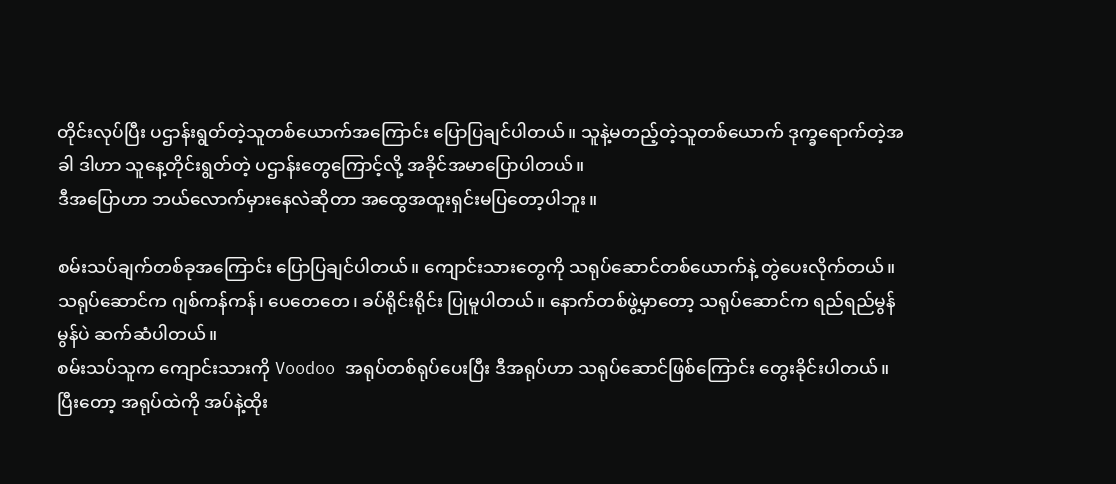တိုင်းလုပ်ပြီး ပဌာန်းရွတ်တဲ့သူတစ်ယောက်အကြောင်း ပြောပြချင်ပါတယ်။ သူနဲ့မတည့်တဲ့သူတစ်ယောက် ဒုက္ခရောက်တဲ့အခါ ဒါဟာ သူနေ့တိုင်းရွတ်တဲ့ ပဌာန်းတွေကြောင့်လို့ အခိုင်အမာပြောပါတယ်။
ဒီအပြောဟာ ဘယ်လောက်မှားနေလဲဆိုတာ အထွေအထူးရှင်းမပြတော့ပါဘူး။

စမ်းသပ်ချက်တစ်ခုအကြောင်း ပြောပြချင်ပါတယ်။ ကျောင်းသားတွေကို သရုပ်ဆောင်တစ်ယောက်နဲ့ တွဲပေးလိုက်တယ်။ သရုပ်ဆောင်က ဂျစ်ကန်ကန်၊ ပေတေတေ၊ ခပ်ရိုင်းရိုင်း ပြုမူပါတယ်။ နောက်တစ်ဖွဲ့မှာတော့ သရုပ်ဆောင်က ရည်ရည်မွန်မွန်ပဲ ဆက်ဆံပါတယ်။
စမ်းသပ်သူက ကျောင်းသားကို Voodoo အရုပ်တစ်ရုပ်ပေးပြီး ဒီအရုပ်ဟာ သရုပ်ဆောင်ဖြစ်ကြောင်း တွေးခိုင်းပါတယ်။ ပြီးတော့ အရုပ်ထဲကို အပ်နဲ့ထိုး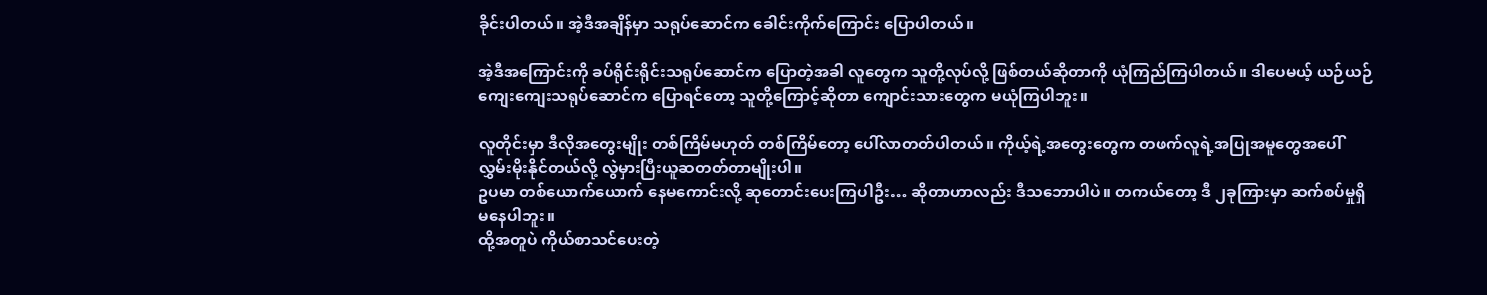ခိုင်းပါတယ်။ အဲ့ဒီအချိန်မှာ သရုပ်ဆောင်က ခေါင်းကိုက်ကြောင်း ပြောပါတယ်။

အဲ့ဒီအကြောင်းကို ခပ်ရိုင်းရိုင်းသရုပ်ဆောင်က ပြောတဲ့အခါ လူတွေက သူတို့လုပ်လို့ ဖြစ်တယ်ဆိုတာကို ယုံကြည်ကြပါတယ်။ ဒါပေမယ့် ယဉ်ယဉ်ကျေးကျေးသရုပ်ဆောင်က ပြောရင်တော့ သူတို့ကြောင့်ဆိုတာ ကျောင်းသားတွေက မယုံကြပါဘူး။

လူတိုင်းမှာ ဒီလိုအတွေးမျိုး တစ်ကြိမ်မဟုတ် တစ်ကြိမ်တော့ ပေါ်လာတတ်ပါတယ်။ ကိုယ့်ရဲ့အတွေးတွေက တဖက်လူရဲ့အပြုအမူတွေအပေါ် လွှမ်းမိုးနိုင်တယ်လို့ လွဲမှားပြီးယူဆတတ်တာမျိုးပါ။
ဥပမာ တစ်ယောက်ယောက် နေမကောင်းလို့ ဆုတောင်းပေးကြပါဦး… ဆိုတာဟာလည်း ဒီသဘောပါပဲ။ တကယ်တော့ ဒီ ၂ခုကြားမှာ ဆက်စပ်မှုရှိမနေပါဘူး။
ထို့အတူပဲ ကိုယ်စာသင်ပေးတဲ့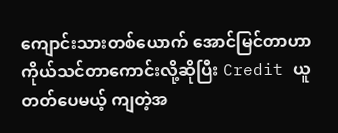ကျောင်းသားတစ်ယောက် အောင်မြင်တာဟာ ကိုယ်သင်တာကောင်းလို့ဆိုပြီး Credit ယူတတ်ပေမယ့် ကျတဲ့အ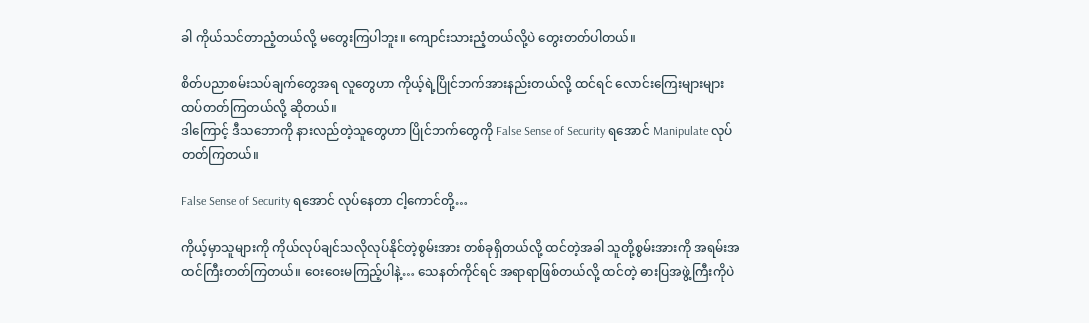ခါ ကိုယ်သင်တာညံ့တယ်လို့ မတွေးကြပါဘူး။ ကျောင်းသားညံ့တယ်လို့ပဲ တွေးတတ်ပါတယ်။

စိတ်ပညာစမ်းသပ်ချက်တွေအရ လူတွေဟာ ကိုယ့်ရဲ့ပြိုင်ဘက်အားနည်းတယ်လို့ ထင်ရင် လောင်းကြေးများများ ထပ်တတ်ကြတယ်လို့ ဆိုတယ်။
ဒါကြောင့် ဒီသဘောကို နားလည်တဲ့သူတွေဟာ ပြိုင်ဘက်တွေကို False Sense of Security ရအောင် Manipulate လုပ်တတ်ကြတယ်။

False Sense of Security ရအောင် လုပ်နေတာ ငါ့ကောင်တို့…

ကိုယ့်မှာသူများကို ကိုယ်လုပ်ချင်သလိုလုပ်နိုင်တဲ့စွမ်းအား တစ်ခုရှိတယ်လို့ ထင်တဲ့အခါ သူတို့စွမ်းအားကို အရမ်းအထင်ကြီးတတ်ကြတယ်။ ဝေးဝေးမကြည့်ပါနဲ့… သေနတ်ကိုင်ရင် အရာရာဖြစ်တယ်လို့ ထင်တဲ့ ဓားပြအဖွဲ့ကြီးကိုပဲ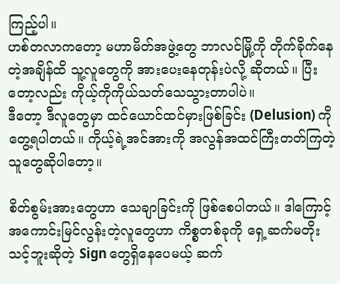ကြည့်ပါ။
ဟစ်တလာကတော့ မဟာမိတ်အဖွဲ့တွေ ဘာလင်မြို့ကို တိုက်ခိုက်နေတဲ့အချိန်ထိ သူ့လူတွေကို အားပေးနေတုန်းပဲလို့ ဆိုတယ်။ ပြီးတော့လည်း ကိုယ့်ကိုကိုယ်သတ်သေသွားတာပါပဲ။
ဒီတော့ ဒီလူတွေမှာ ထင်ယောင်ထင်မှားဖြစ်ခြင်း (Delusion) ကို တွေ့ရပါတယ်။ ကိုယ့်ရဲ့အင်အားကို အလွန်အထင်ကြီးတတ်ကြတဲ့သူတွေဆိုပါတော့။

စိတ်စွမ်းအားတွေဟာ သေချာခြင်းကို ဖြစ်စေပါတယ်။ ဒါကြောင့် အကောင်းမြင်လွန်းတဲ့လူတွေဟာ ကိစ္စတစ်ခုကို ရှေ့ဆက်မတိုးသင့်ဘူးဆိုတဲ့ Sign တွေရှိနေပေမယ့် ဆက်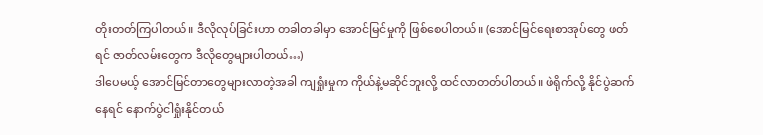တိုးတတ်ကြပါတယ်။ ဒီလိုလုပ်ခြင်းဟာ တခါတခါမှာ အောင်မြင်မှုကို ဖြစ်စေပါတယ်။ (အောင်မြင်ရေးစာအုပ်တွေ ဖတ်ရင် ဇာတ်လမ်းတွေက ဒီလိုတွေများပါတယ်…)
ဒါပေမယ့် အောင်မြင်တာတွေများလာတဲ့အခါ ကျရှုံးမှုက ကိုယ်နဲ့မဆိုင်ဘူးလို့ ထင်လာတတ်ပါတယ်။ ဖဲရိုက်လို့ နိုင်ပွဲဆက်နေရင် နောက်ပွဲငါရှုံးနိုင်တယ်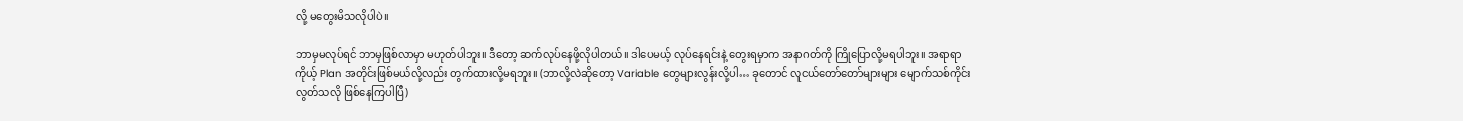လို့ မတွေးမိသလိုပါပဲ။

ဘာမှမလုပ်ရင် ဘာမှဖြစ်လာမှာ မဟုတ်ပါဘူး။ ဒီတော့ ဆက်လုပ်နေဖို့လိုပါတယ်။ ဒါပေမယ့် လုပ်နေရင်းနဲ့ တွေးရမှာက အနာဂတ်ကို ကြိုပြောလို့မရပါဘူး။ အရာရာကိုယ့် Plan အတိုင်းဖြစ်မယ်လို့လည်း တွက်ထားလို့မရဘူး။ (ဘာလို့လဲဆိုတော့ Variable တွေများလွန်းလို့ပါ… ခုတောင် လူငယ်တော်တော်များများ မျောက်သစ်ကိုင်းလွတ်သလို ဖြစ်နေကြပါပြီ)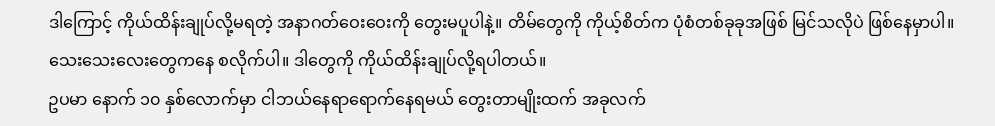ဒါကြောင့် ကိုယ်ထိန်းချုပ်လို့မရတဲ့ အနာဂတ်ဝေးဝေးကို တွေးမပူပါနဲ့။ တိမ်တွေကို ကိုယ့်စိတ်က ပုံစံတစ်ခုခုအဖြစ် မြင်သလိုပဲ ဖြစ်နေမှာပါ။
သေးသေးလေးတွေကနေ စလိုက်ပါ။ ဒါတွေကို ကိုယ်ထိန်းချုပ်လို့ရပါတယ်။
ဥပမာ နောက် ၁၀ နှစ်လောက်မှာ ငါဘယ်နေရာရောက်နေရမယ် တွေးတာမျိုးထက် အခုလက်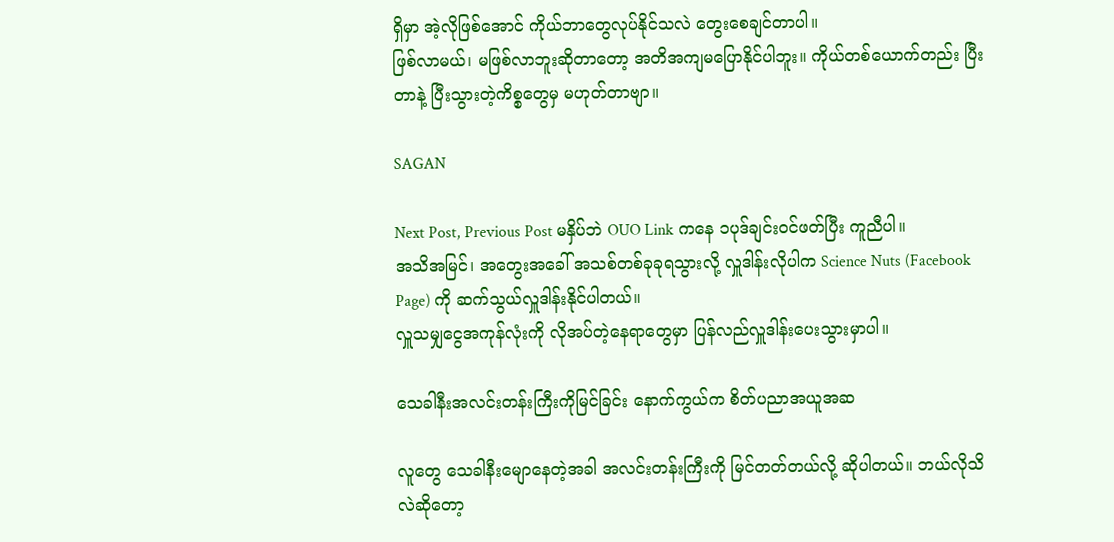ရှိမှာ အဲ့လိုဖြစ်အောင် ကိုယ်ဘာတွေလုပ်နိုင်သလဲ တွေးစေချင်တာပါ။
ဖြစ်လာမယ်၊ မဖြစ်လာဘူးဆိုတာတော့ အတိအကျမပြောနိုင်ပါဘူး။ ကိုယ်တစ်ယောက်တည်း ပြီးတာနဲ့ ပြီးသွားတဲ့ကိစ္စတွေမှ မဟုတ်တာဗျာ။

SAGAN

Next Post, Previous Post မနှိပ်ဘဲ OUO Link ကနေ ၁ပုဒ်ချင်းဝင်ဖတ်ပြီး ကူညီပါ။
အသိအမြင်၊ အတွေးအခေါ် အသစ်တစ်ခုခုရသွားလို့ လှူဒါန်းလိုပါက Science Nuts (Facebook Page) ကို ဆက်သွယ်လှူဒါန်းနိုင်ပါတယ်။
လှူသမျှငွေအကုန်လုံးကို လိုအပ်တဲ့နေရာတွေမှာ ပြန်လည်လှူဒါန်းပေးသွားမှာပါ။

သေခါနီးအလင်းတန်းကြီးကိုမြင်ခြင်း နောက်ကွယ်က စိတ်ပညာအယူအဆ

လူတွေ သေခါနီးမျောနေတဲ့အခါ အလင်းတန်းကြီးကို မြင်တတ်တယ်လို့ ဆိုပါတယ်။ ဘယ်လိုသိလဲဆိုတော့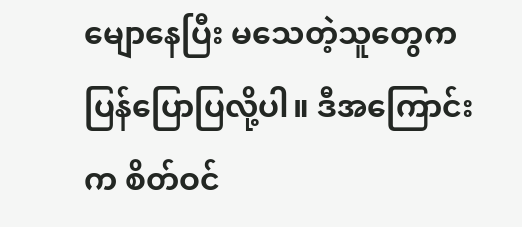မျောနေပြီး မသေတဲ့သူတွေက ပြန်ပြောပြလို့ပါ။ ဒီအကြောင်းက စိတ်ဝင်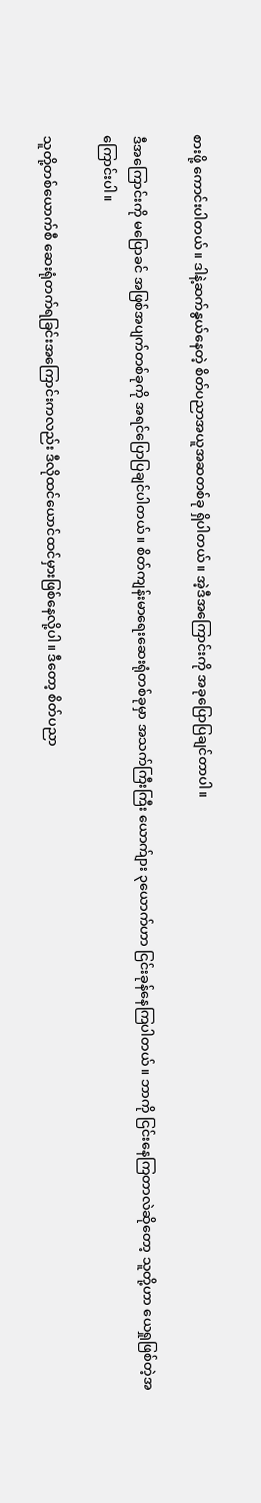စားဖို့ ကောင်းပါတယ်။ ဒါနဲ့ဆက်နွယ်နေတဲ့ စိတ်ပညာအယူအဆတစ်ခု ရှိပါတယ်။ အဲ့ဒီအကြောင်းကို အခုပြောပြချင်တာပါ။

ဒီအကြောင်းကို မပြောခင် အဖြစ်အပျက်တစ်ခုကို အရင်ပြောပြချင်ပါတယ်။ စိတ်ကျန်းမာရေးဆေးရုံတစ်ခုမှာ အသက်ကြီးကြီး ယောက်ျား ၃ယောက်ဟာ ငြင်းခုန်နေကြပါတယ်။ ဘာကို ငြင်းနေကြတာလဲဆိုတော့ သူတို့ဟာ ယေရှုဖြစ်တဲ့အကြောင်းပါ။

သူတို့တစ်ယောက်စီ ဆေးရုံတက်ရခြင်းအကြောင်းကလည်း ဒီလိုထင်ယောင်ထင်မှားဖြစ်နေလို့ပါ။ ဒီတော့ စိတ်ပညာ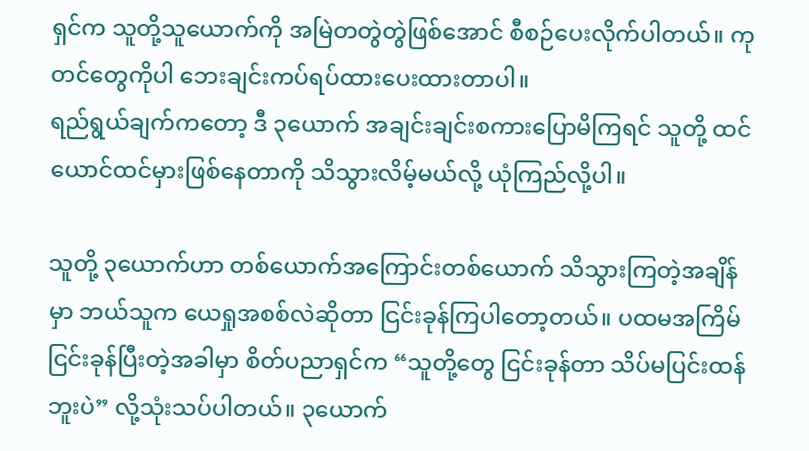ရှင်က သူတို့သူယောက်ကို အမြဲတတွဲတွဲဖြစ်အောင် စီစဉ်ပေးလိုက်ပါတယ်။ ကုတင်တွေကိုပါ ဘေးချင်းကပ်ရပ်ထားပေးထားတာပါ။
ရည်ရွယ်ချက်ကတော့ ဒီ ၃ယောက် အချင်းချင်းစကားပြောမိကြရင် သူတို့ ထင်ယောင်ထင်မှားဖြစ်နေတာကို သိသွားလိမ့်မယ်လို့ ယုံကြည်လို့ပါ။

သူတို့ ၃ယောက်ဟာ တစ်ယောက်အကြောင်းတစ်ယောက် သိသွားကြတဲ့အချိန်မှာ ဘယ်သူက ယေရှုအစစ်လဲဆိုတာ ငြင်းခုန်ကြပါတော့တယ်။ ပထမအကြိမ် ငြင်းခုန်ပြီးတဲ့အခါမှာ စိတ်ပညာရှင်က “သူတို့တွေ ငြင်းခုန်တာ သိပ်မပြင်းထန်ဘူးပဲ” လို့သုံးသပ်ပါတယ်။ ၃ယောက်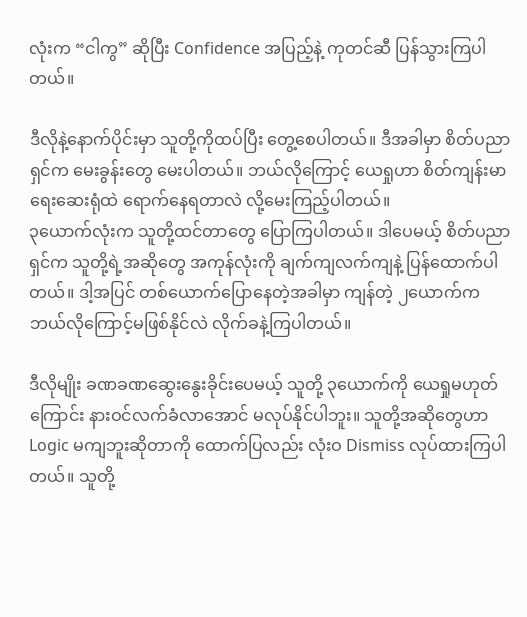လုံးက “ငါကွ” ဆိုပြီး Confidence အပြည့်နဲ့ ကုတင်ဆီ ပြန်သွားကြပါတယ်။

ဒီလိုနဲ့နောက်ပိုင်းမှာ သူတို့ကိုထပ်ပြီး တွေ့စေပါတယ်။ ဒီအခါမှာ စိတ်ပညာရှင်က မေးခွန်းတွေ မေးပါတယ်။ ဘယ်လိုကြောင့် ယေရှုဟာ စိတ်ကျန်းမာရေးဆေးရုံထဲ ရောက်နေရတာလဲ လို့မေးကြည့်ပါတယ်။
၃ယောက်လုံးက သူတို့ထင်တာတွေ ပြောကြပါတယ်။ ဒါပေမယ့် စိတ်ပညာရှင်က သူတို့ရဲ့အဆိုတွေ အကုန်လုံးကို ချက်ကျလက်ကျနဲ့ ပြန်ထောက်ပါတယ်။ ဒါ့အပြင် တစ်ယောက်ပြောနေတဲ့အခါမှာ ကျန်တဲ့ ၂ယောက်က ဘယ်လိုကြောင့်မဖြစ်နိုင်လဲ လိုက်ခနဲ့ကြပါတယ်။

ဒီလိုမျိုး ခဏခဏဆွေးနွေးခိုင်းပေမယ့် သူတို့ ၃ယောက်ကို ယေရှုမဟုတ်ကြောင်း နားဝင်လက်ခံလာအောင် မလုပ်နိုင်ပါဘူး။ သူတို့အဆိုတွေဟာ Logic မကျဘူးဆိုတာကို ထောက်ပြလည်း လုံးဝ Dismiss လုပ်ထားကြပါတယ်။ သူတို့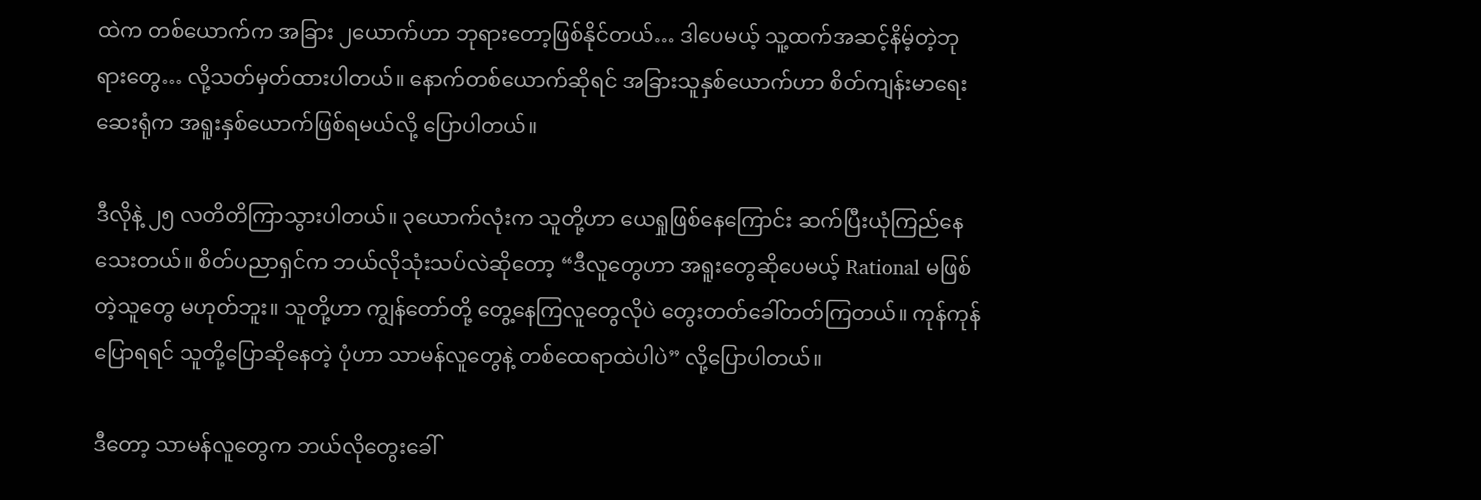ထဲက တစ်ယောက်က အခြား ၂ယောက်ဟာ ဘုရားတော့ဖြစ်နိုင်တယ်… ဒါပေမယ့် သူ့ထက်အဆင့်နိမ့်တဲ့ဘုရားတွေ… လို့သတ်မှတ်ထားပါတယ်။ နောက်တစ်ယောက်ဆိုရင် အခြားသူနှစ်ယောက်ဟာ စိတ်ကျန်းမာရေးဆေးရုံက အရူးနှစ်ယောက်ဖြစ်ရမယ်လို့ ပြောပါတယ်။

ဒီလိုနဲ့ ၂၅ လတိတိကြာသွားပါတယ်။ ၃ယောက်လုံးက သူတို့ဟာ ယေရှုဖြစ်နေကြောင်း ဆက်ပြီးယုံကြည်နေသေးတယ်။ စိတ်ပညာရှင်က ဘယ်လိုသုံးသပ်လဲဆိုတော့ “ဒီလူတွေဟာ အရူးတွေဆိုပေမယ့် Rational မဖြစ်တဲ့သူတွေ မဟုတ်ဘူး။ သူတို့ဟာ ကျွန်တော်တို့ တွေ့နေကြလူတွေလိုပဲ တွေးတတ်ခေါ်တတ်ကြတယ်။ ကုန်ကုန်ပြောရရင် သူတို့ပြောဆိုနေတဲ့ ပုံဟာ သာမန်လူတွေနဲ့ တစ်ထေရာထဲပါပဲ” လို့ပြောပါတယ်။

ဒီတော့ သာမန်လူတွေက ဘယ်လိုတွေးခေါ်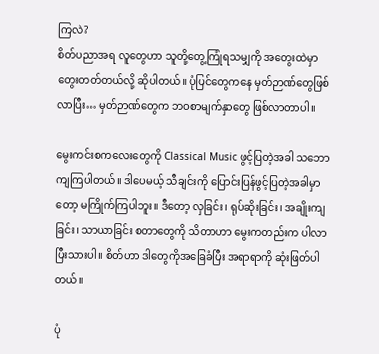ကြလဲ?
စိတ်ပညာအရ လူတွေဟာ သူတို့တွေ့ကြုံရသမျှကို အတွေးထဲမှာ တွေးတတ်တယ်လို့ ဆိုပါတယ်။ ပုံပြင်တွေကနေ မှတ်ဉာဏ်တွေဖြစ်လာပြီး… မှတ်ဉာဏ်တွေက ဘဝစာမျက်နှာတွေ ဖြစ်လာတာပါ။

မွေးကင်းစကလေးတွေကို Classical Music ဖွင့်ပြတဲ့အခါ သဘောကျကြပါတယ်။ ဒါပေမယ့် သီချင်းကို ပြောင်းပြန်ဖွင့်ပြတဲ့အခါမှာတော့ မကြိုက်ကြပါဘူး။ ဒီတော့ လှခြင်း၊ ရုပ်ဆိုးခြင်း၊ အချိုးကျခြင်း၊ သာယာခြင်း စတာတွေကို သိတာဟာ မွေးကတည်းက ပါလာပြီးသားပါ။ စိတ်ဟာ ဒါတွေကိုအခြေခံပြီး အရာရာကို ဆုံးဖြတ်ပါတယ်။

ပုံ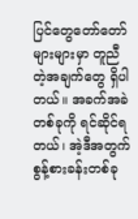ပြင်တွေတော်တော်များများမှာ တူညီတဲ့အချက်တွေ ရှိပါတယ်။ အခက်အခဲတစ်ခုကို ရင်ဆိုင်ရတယ်၊ အဲ့ဒီအတွက် စွန့်စားခန်းတစ်ခု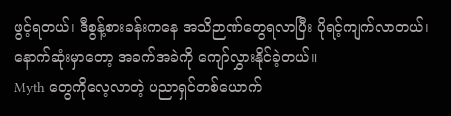ဖွင့်ရတယ်၊ ဒီစွန့်စားခန်းကနေ အသိဉာဏ်တွေရလာပြီး ပိုရင့်ကျက်လာတယ်၊ နောက်ဆုံးမှာတော့ အခက်အခဲကို ကျော်လွှားနိုင်ခဲ့တယ်။
Myth တွေကိုလေ့လာတဲ့ ပညာရှင်တစ်ယောက်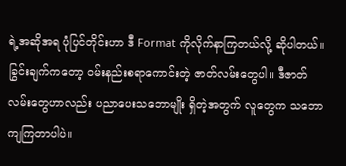ရဲ့အဆိုအရ ပုံပြင်တိုင်းဟာ ဒီ Format ကိုလိုက်နာကြတယ်လို့ ဆိုပါတယ်။ ခြွင်းချက်ကတော့ ဝမ်းနည်းစရာကောင်းတဲ့ ဇာတ်လမ်းတွေပါ။ ဒီဇာတ်လမ်းတွေဟာလည်း ပညာပေးသဘောမျိုး ရှိတဲ့အတွက် လူတွေက သဘောကျကြတာပါပဲ။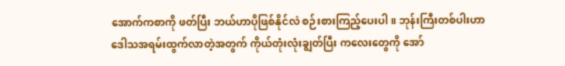အောက်ကစာကို ဖတ်ပြီး ဘယ်ဟာပိုဖြစ်နိုင်လဲ စဉ်းစားကြည့်ပေးပါ။ ဘုန်းကြီးတစ်ပါးဟာ ဒေါသအရမ်းထွက်လာတဲ့အတွက် ကိုယ်တုံးလုံးချွတ်ပြီး ကလေးတွေကို အော်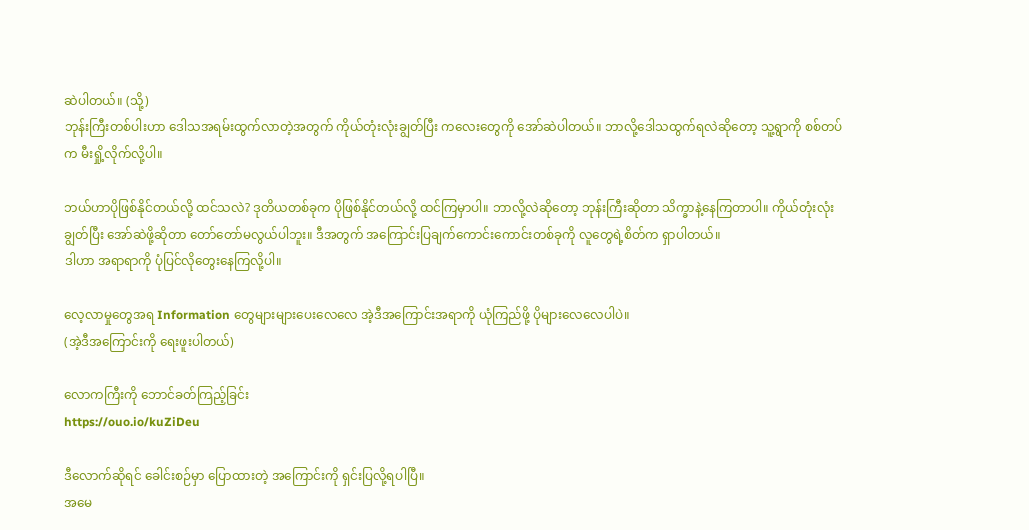ဆဲပါတယ်။ (သို့)
ဘုန်းကြီးတစ်ပါးဟာ ဒေါသအရမ်းထွက်လာတဲ့အတွက် ကိုယ်တုံးလုံးချွတ်ပြီး ကလေးတွေကို အော်ဆဲပါတယ်။ ဘာလို့ဒေါသထွက်ရလဲဆိုတော့ သူ့ရွာကို စစ်တပ်က မီးရှို့လိုက်လို့ပါ။

ဘယ်ဟာပိုဖြစ်နိုင်တယ်လို့ ထင်သလဲ? ဒုတိယတစ်ခုက ပိုဖြစ်နိုင်တယ်လို့ ထင်ကြမှာပါ။ ဘာလို့လဲဆိုတော့ ဘုန်းကြီးဆိုတာ သိက္ခာနဲ့နေကြတာပါ။ ကိုယ်တုံးလုံးချွတ်ပြီး အော်ဆဲဖို့ဆိုတာ တော်တော်မလွယ်ပါဘူး။ ဒီအတွက် အကြောင်းပြချက်ကောင်းကောင်းတစ်ခုကို လူတွေရဲ့စိတ်က ရှာပါတယ်။
ဒါဟာ အရာရာကို ပုံပြင်လိုတွေးနေကြလို့ပါ။

လေ့လာမှုတွေအရ Information တွေများများပေးလေလေ အဲ့ဒီအကြောင်းအရာကို ယုံကြည်ဖို့ ပိုများလေလေပါပဲ။
(အဲ့ဒီအကြောင်းကို ရေးဖူးပါတယ်)

လောကကြီးကို ဘောင်ခတ်ကြည့်ခြင်း
https://ouo.io/kuZiDeu

ဒီလောက်ဆိုရင် ခေါင်းစဉ်မှာ ပြောထားတဲ့ အကြောင်းကို ရှင်းပြလို့ရပါပြီ။
အမေ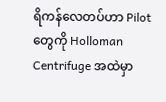ရိကန်လေတပ်ဟာ Pilot တွေကို Holloman Centrifuge အထဲမှာ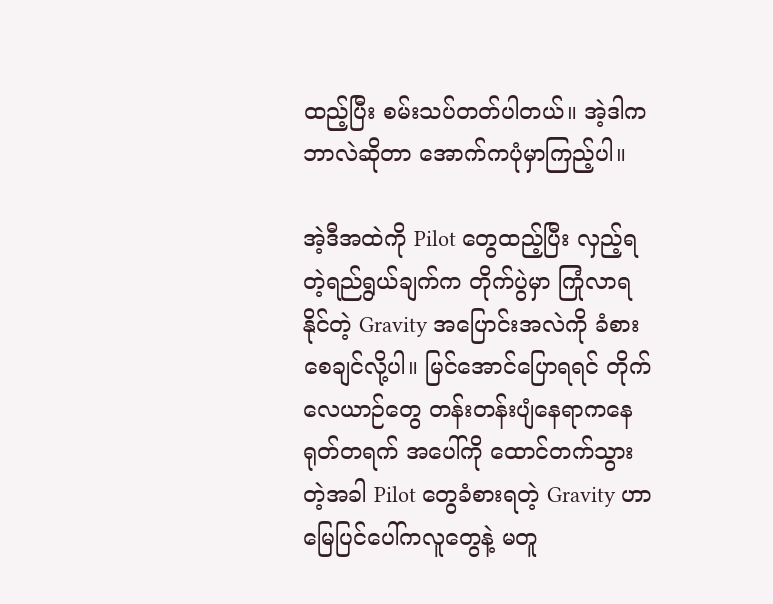ထည့်ပြီး စမ်းသပ်တတ်ပါတယ်။ အဲ့ဒါက ဘာလဲဆိုတာ အောက်ကပုံမှာကြည့်ပါ။

အဲ့ဒီအထဲကို Pilot တွေထည့်ပြီး လှည့်ရတဲ့ရည်ရွယ်ချက်က တိုက်ပွဲမှာ ကြုံလာရနိုင်တဲ့ Gravity အပြောင်းအလဲကို ခံစားစေချင်လို့ပါ။ မြင်အောင်ပြောရရင် တိုက်လေယာဉ်တွေ တန်းတန်းပျံနေရာကနေ ရုတ်တရက် အပေါ်ကို ထောင်တက်သွားတဲ့အခါ Pilot တွေခံစားရတဲ့ Gravity ဟာ မြေပြင်ပေါ်ကလူတွေနဲ့ မတူ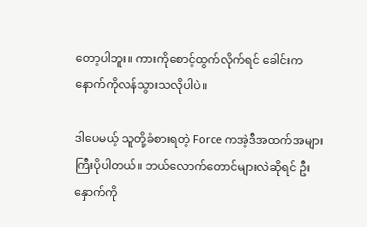တော့ပါဘူး။ ကားကိုစောင့်ထွက်လိုက်ရင် ခေါင်းက နောက်ကိုလန်သွားသလိုပါပဲ။

ဒါပေမယ့် သူတို့ခံစားရတဲ့ Force ကအဲ့ဒီအထက်အများကြီးပိုပါတယ်။ ဘယ်လောက်တောင်များလဲဆိုရင် ဦးနှောက်ကို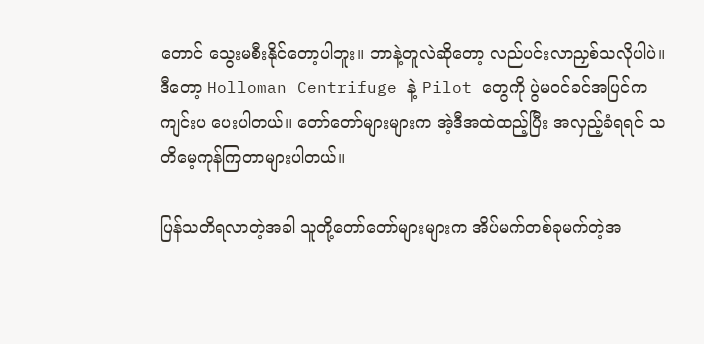တောင် သွေးမစီးနိုင်တော့ပါဘူး။ ဘာနဲ့တူလဲဆိုတော့ လည်ပင်းလာညှစ်သလိုပါပဲ။
ဒီတော့ Holloman Centrifuge နဲ့ Pilot တွေကို ပွဲမဝင်ခင်အပြင်ကကျင်းပ ပေးပါတယ်။ တော်တော်များများက အဲ့ဒီအထဲထည့်ပြီး အလှည့်ခံရရင် သတိမေ့ကုန်ကြတာများပါတယ်။

ပြန်သတိရလာတဲ့အခါ သူတို့တော်တော်များများက အိပ်မက်တစ်ခုမက်တဲ့အ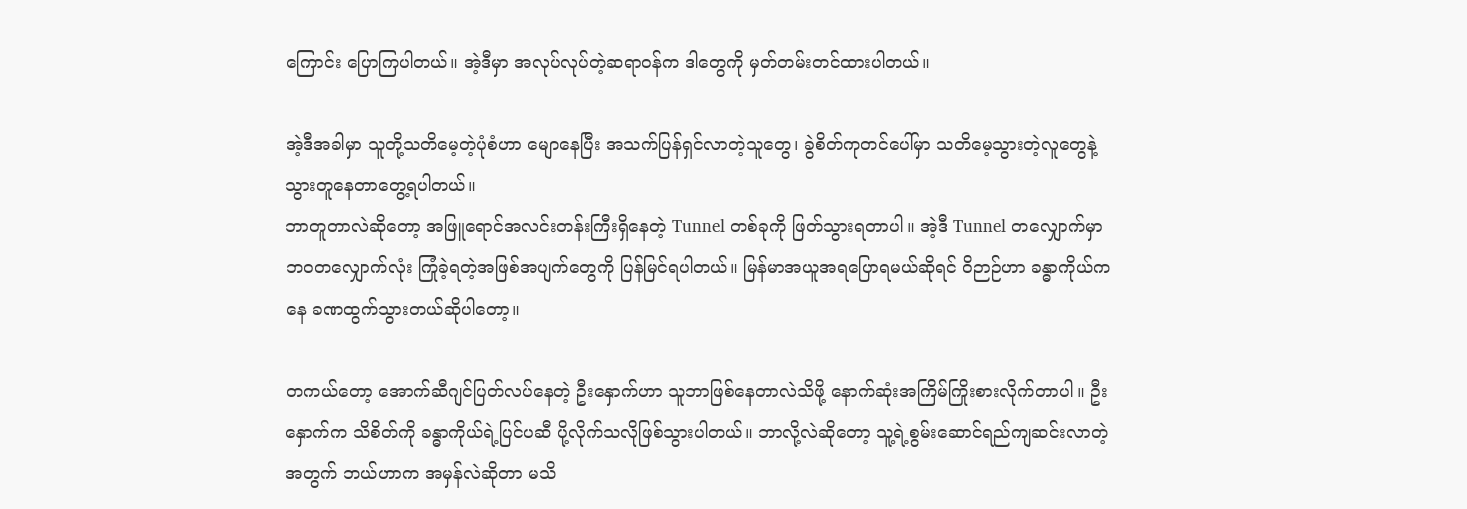ကြောင်း ပြောကြပါတယ်။ အဲ့ဒီမှာ အလုပ်လုပ်တဲ့ဆရာဝန်က ဒါတွေကို မှတ်တမ်းတင်ထားပါတယ်။

အဲ့ဒီအခါမှာ သူတို့သတိမေ့တဲ့ပုံစံဟာ မျောနေပြီး အသက်ပြန်ရှင်လာတဲ့သူတွေ၊ ခွဲစိတ်ကုတင်ပေါ်မှာ သတိမေ့သွားတဲ့လူတွေနဲ့ သွားတူနေတာတွေ့ရပါတယ်။
ဘာတူတာလဲဆိုတော့ အဖြူရောင်အလင်းတန်းကြီးရှိနေတဲ့ Tunnel တစ်ခုကို ဖြတ်သွားရတာပါ။ အဲ့ဒီ Tunnel တလျှောက်မှာ ဘဝတလျှောက်လုံး ကြုံခဲ့ရတဲ့အဖြစ်အပျက်တွေကို ပြန်မြင်ရပါတယ်။ မြန်မာအယူအရပြောရမယ်ဆိုရင် ဝိဉာဉ်ဟာ ခန္ဓာကိုယ်ကနေ ခဏထွက်သွားတယ်ဆိုပါတော့။

တကယ်တော့ အောက်ဆီဂျင်ပြတ်လပ်နေတဲ့ ဦးနှောက်ဟာ သူဘာဖြစ်နေတာလဲသိဖို့ နောက်ဆုံးအကြိမ်ကြိုးစားလိုက်တာပါ။ ဦးနှောက်က သိစိတ်ကို ခန္ဓာကိုယ်ရဲ့ပြင်ပဆီ ပို့လိုက်သလိုဖြစ်သွားပါတယ်။ ဘာလို့လဲဆိုတော့ သူ့ရဲ့စွမ်းဆောင်ရည်ကျဆင်းလာတဲ့အတွက် ဘယ်ဟာက အမှန်လဲဆိုတာ မသိ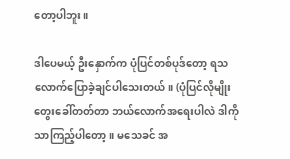တော့ပါဘူး။

ဒါပေမယ့် ဦးနှောက်က ပုံပြင်တစ်ပုဒ်တော့ ရသလောက်ပြောခဲ့ချင်ပါသေးတယ်။ (ပုံပြင်လိုမျိုးတွေးခေါ်တတ်တာ ဘယ်လောက်အရေးပါလဲ ဒါကိုသာကြည့်ပါတော့။ မသေခင် အ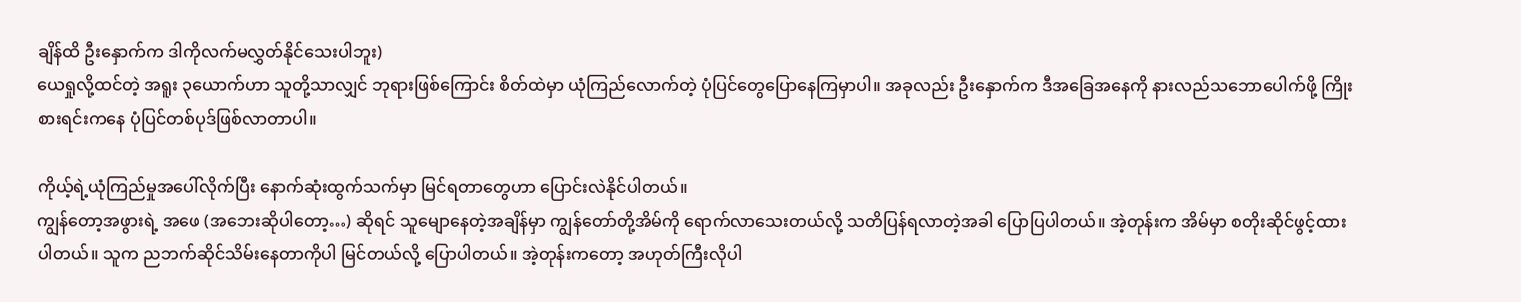ချိန်ထိ ဦးနှောက်က ဒါကိုလက်မလွှတ်နိုင်သေးပါဘူး)
ယေရှုလို့ထင်တဲ့ အရူး ၃ယောက်ဟာ သူတို့သာလျှင် ဘုရားဖြစ်ကြောင်း စိတ်ထဲမှာ ယုံကြည်လောက်တဲ့ ပုံပြင်တွေပြောနေကြမှာပါ။ အခုလည်း ဦးနှောက်က ဒီအခြေအနေကို နားလည်သဘောပေါက်ဖို့ ကြိုးစားရင်းကနေ ပုံပြင်တစ်ပုဒ်ဖြစ်လာတာပါ။

ကိုယ့်ရဲ့ယုံကြည်မှုအပေါ်လိုက်ပြီး နောက်ဆုံးထွက်သက်မှာ မြင်ရတာတွေဟာ ပြောင်းလဲနိုင်ပါတယ်။
ကျွန်တော့အဖွားရဲ့ အဖေ (အဘေးဆိုပါတော့…) ဆိုရင် သူမျောနေတဲ့အချိန်မှာ ကျွန်တော်တို့အိမ်ကို ရောက်လာသေးတယ်လို့ သတိပြန်ရလာတဲ့အခါ ပြောပြပါတယ်။ အဲ့တုန်းက အိမ်မှာ စတိုးဆိုင်ဖွင့်ထားပါတယ်။ သူက ညဘက်ဆိုင်သိမ်းနေတာကိုပါ မြင်တယ်လို့ ပြောပါတယ်။ အဲ့တုန်းကတော့ အဟုတ်ကြီးလိုပါ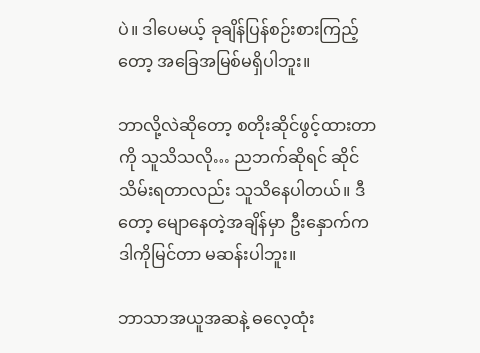ပဲ။ ဒါပေမယ့် ခုချိန်ပြန်စဉ်းစားကြည့်တော့ အခြေအမြစ်မရှိပါဘူး။

ဘာလို့လဲဆိုတော့ စတိုးဆိုင်ဖွင့်ထားတာကို သူသိသလို… ညဘက်ဆိုရင် ဆိုင်သိမ်းရတာလည်း သူသိနေပါတယ်။ ဒီတော့ မျောနေတဲ့အချိန်မှာ ဦးနှောက်က ဒါကိုမြင်တာ မဆန်းပါဘူး။

ဘာသာအယူအဆနဲ့ ဓလေ့ထုံး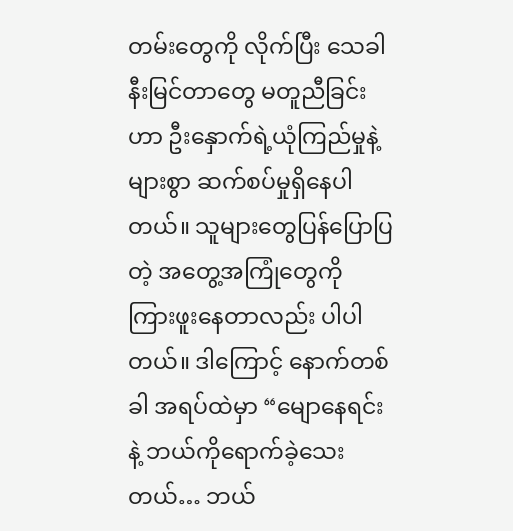တမ်းတွေကို လိုက်ပြီး သေခါနီးမြင်တာတွေ မတူညီခြင်းဟာ ဦးနှောက်ရဲ့ယုံကြည်မှုနဲ့ များစွာ ဆက်စပ်မှုရှိနေပါတယ်။ သူများတွေပြန်ပြောပြတဲ့ အတွေ့အကြုံတွေကို ကြားဖူးနေတာလည်း ပါပါတယ်။ ဒါကြောင့် နောက်တစ်ခါ အရပ်ထဲမှာ “မျောနေရင်းနဲ့ ဘယ်ကိုရောက်ခဲ့သေးတယ်… ဘယ်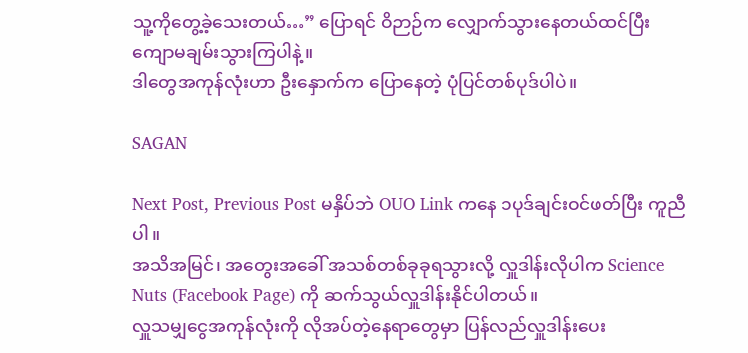သူ့ကိုတွေ့ခဲ့သေးတယ်…” ပြောရင် ဝိဉာဉ်က လျှောက်သွားနေတယ်ထင်ပြီး ကျောမချမ်းသွားကြပါနဲ့။
ဒါတွေအကုန်လုံးဟာ ဦးနှောက်က ပြောနေတဲ့ ပုံပြင်တစ်ပုဒ်ပါပဲ။

SAGAN

Next Post, Previous Post မနှိပ်ဘဲ OUO Link ကနေ ၁ပုဒ်ချင်းဝင်ဖတ်ပြီး ကူညီပါ။
အသိအမြင်၊ အတွေးအခေါ် အသစ်တစ်ခုခုရသွားလို့ လှူဒါန်းလိုပါက Science Nuts (Facebook Page) ကို ဆက်သွယ်လှူဒါန်းနိုင်ပါတယ်။
လှူသမျှငွေအကုန်လုံးကို လိုအပ်တဲ့နေရာတွေမှာ ပြန်လည်လှူဒါန်းပေး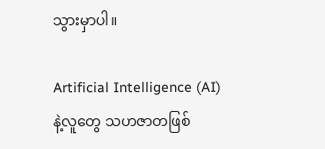သွားမှာပါ။

Artificial Intelligence (AI) နဲ့လူတွေ သဟဇာတဖြစ်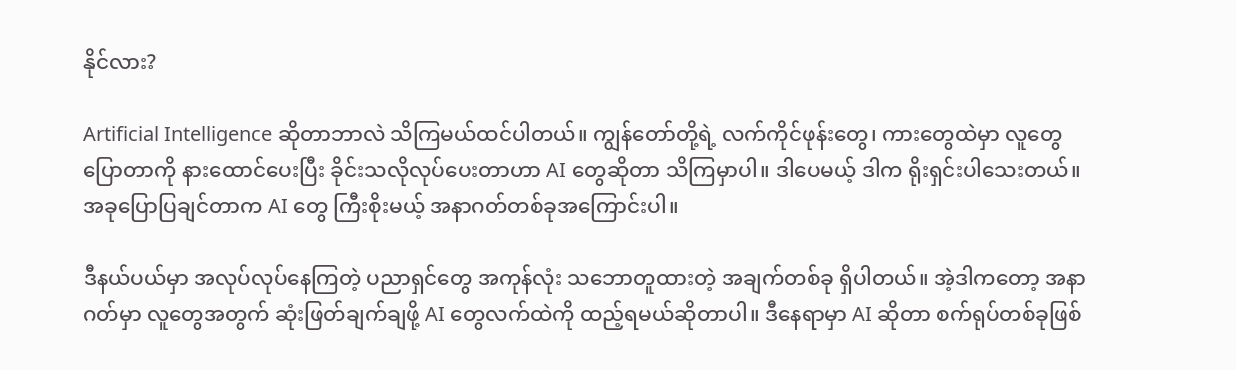နိုင်လား?

Artificial Intelligence ဆိုတာဘာလဲ သိကြမယ်ထင်ပါတယ်။ ကျွန်တော်တို့ရဲ့ လက်ကိုင်ဖုန်းတွေ၊ ကားတွေထဲမှာ လူတွေပြောတာကို နားထောင်ပေးပြီး ခိုင်းသလိုလုပ်ပေးတာဟာ AI တွေဆိုတာ သိကြမှာပါ။ ဒါပေမယ့် ဒါက ရိုးရှင်းပါသေးတယ်။ အခုပြောပြချင်တာက AI တွေ ကြီးစိုးမယ့် အနာဂတ်တစ်ခုအကြောင်းပါ။

ဒီနယ်ပယ်မှာ အလုပ်လုပ်နေကြတဲ့ ပညာရှင်တွေ အကုန်လုံး သဘောတူထားတဲ့ အချက်တစ်ခု ရှိပါတယ်။ အဲ့ဒါကတော့ အနာဂတ်မှာ လူတွေအတွက် ဆုံးဖြတ်ချက်ချဖို့ AI တွေလက်ထဲကို ထည့်ရမယ်ဆိုတာပါ။ ဒီနေရာမှာ AI ဆိုတာ စက်ရုပ်တစ်ခုဖြစ်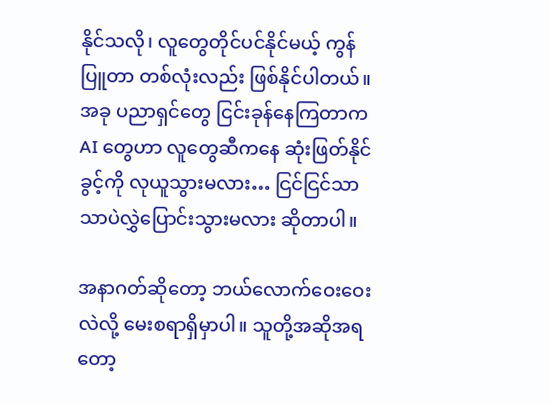နိုင်သလို၊ လူတွေတိုင်ပင်နိုင်မယ့် ကွန်ပြူတာ တစ်လုံးလည်း ဖြစ်နိုင်ပါတယ်။ အခု ပညာရှင်တွေ ငြင်းခုန်နေကြတာက AI တွေဟာ လူတွေဆီကနေ ဆုံးဖြတ်နိုင်ခွင့်ကို လုယူသွားမလား… ငြင်ငြင်သာသာပဲလွှဲပြောင်းသွားမလား ဆိုတာပါ။

အနာဂတ်ဆိုတော့ ဘယ်လောက်ဝေးဝေးလဲလို့ မေးစရာရှိမှာပါ။ သူတို့အဆိုအရတော့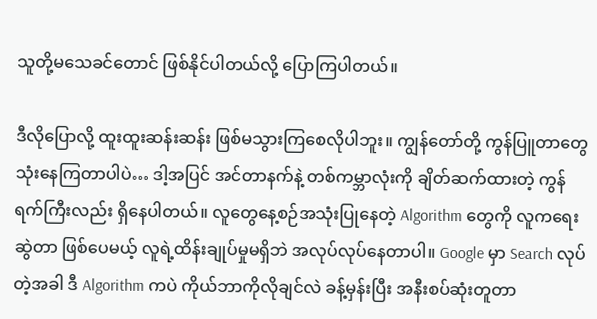သူတို့မသေခင်တောင် ဖြစ်နိုင်ပါတယ်လို့ ပြောကြပါတယ်။

ဒီလိုပြောလို့ ထူးထူးဆန်းဆန်း ဖြစ်မသွားကြစေလိုပါဘူး။ ကျွန်တော်တို့ ကွန်ပြူတာတွေသုံးနေကြတာပါပဲ… ဒါ့အပြင် အင်တာနက်နဲ့ တစ်ကမ္ဘာလုံးကို ချိတ်ဆက်ထားတဲ့ ကွန်ရက်ကြီးလည်း ရှိနေပါတယ်။ လူတွေနေ့စဉ်အသုံးပြုနေတဲ့ Algorithm တွေကို လူကရေးဆွဲတာ ဖြစ်ပေမယ့် လူရဲ့ထိန်းချုပ်မှုမရှိဘဲ အလုပ်လုပ်နေတာပါ။ Google မှာ Search လုပ်တဲ့အခါ ဒီ Algorithm ကပဲ ကိုယ်ဘာကိုလိုချင်လဲ ခန့်မှန်းပြီး အနီးစပ်ဆုံးတူတာ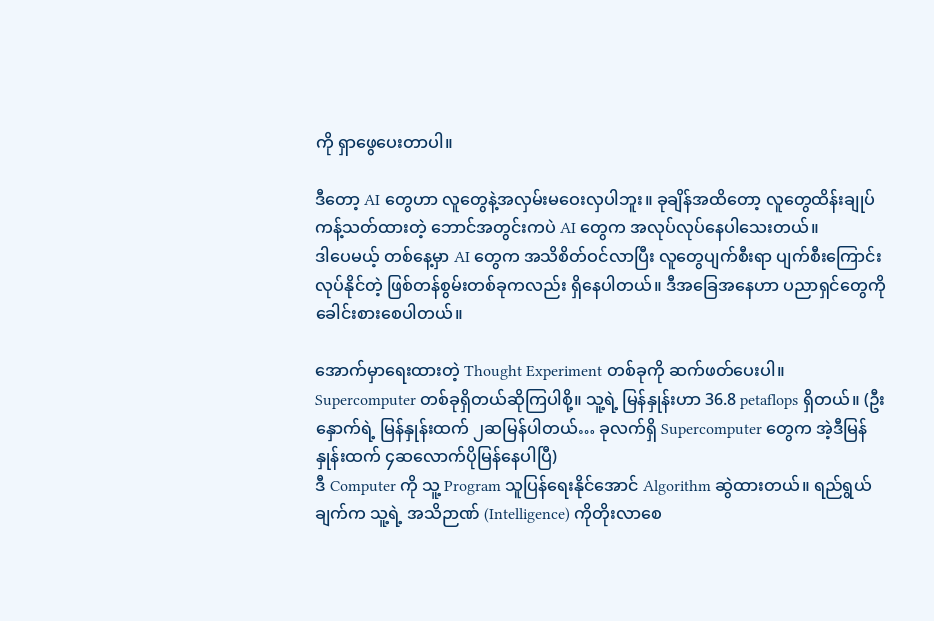ကို ရှာဖွေပေးတာပါ။

ဒီတော့ AI တွေဟာ လူတွေနဲ့အလှမ်းမဝေးလှပါဘူး။ ခုချိန်အထိတော့ လူတွေထိန်းချုပ်ကန့်သတ်ထားတဲ့ ဘောင်အတွင်းကပဲ AI တွေက အလုပ်လုပ်နေပါသေးတယ်။
ဒါပေမယ့် တစ်နေ့မှာ AI တွေက အသိစိတ်ဝင်လာပြီး လူတွေပျက်စီးရာ ပျက်စီးကြောင်း လုပ်နိုင်တဲ့ ဖြစ်တန်စွမ်းတစ်ခုကလည်း ရှိနေပါတယ်။ ဒီအခြေအနေဟာ ပညာရှင်တွေကို ခေါင်းစားစေပါတယ်။

အောက်မှာရေးထားတဲ့ Thought Experiment တစ်ခုကို ဆက်ဖတ်ပေးပါ။
Supercomputer တစ်ခုရှိတယ်ဆိုကြပါစို့။ သူ့ရဲ့ မြန်နှုန်းဟာ 36.8 petaflops ရှိတယ်။ (ဦးနှောက်ရဲ့ မြန်နှုန်းထက် ၂ဆမြန်ပါတယ်… ခုလက်ရှိ Supercomputer တွေက အဲ့ဒီမြန်နှုန်းထက် ၄ဆလောက်ပိုမြန်နေပါပြီ)
ဒီ Computer ကို သူ့ Program သူပြန်ရေးနိုင်အောင် Algorithm ဆွဲထားတယ်။ ရည်ရွယ်ချက်က သူ့ရဲ့ အသိဉာဏ် (Intelligence) ကိုတိုးလာစေ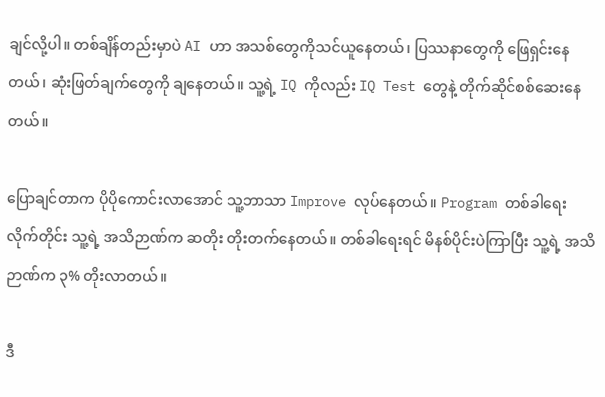ချင်လို့ပါ။ တစ်ချိန်တည်းမှာပဲ AI ဟာ အသစ်တွေကိုသင်ယူနေတယ်၊ ပြဿနာတွေကို ဖြေရှင်းနေတယ်၊ ဆုံးဖြတ်ချက်တွေကို ချနေတယ်။ သူ့ရဲ့ IQ ကိုလည်း IQ Test တွေနဲ့ တိုက်ဆိုင်စစ်ဆေးနေတယ်။

ပြောချင်တာက ပိုပိုကောင်းလာအောင် သူ့ဘာသာ Improve လုပ်နေတယ်။ Program တစ်ခါရေးလိုက်တိုင်း သူ့ရဲ့ အသိဉာဏ်က ဆတိုး တိုးတက်နေတယ်။ တစ်ခါရေးရင် မိနစ်ပိုင်းပဲကြာပြီး သူ့ရဲ့ အသိဉာဏ်က ၃% တိုးလာတယ်။

ဒီ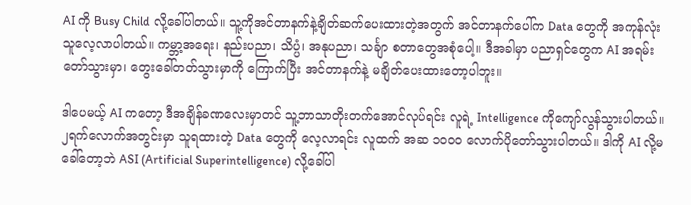AI ကို Busy Child လို့ခေါ်ပါတယ်။ သူ့ကိုအင်တာနက်နဲ့ချိတ်ဆက်ပေးထားတဲ့အတွက် အင်တာနက်ပေါ်က Data တွေကို အကုန်လုံးသူလေ့လာပါတယ်။ ကမ္ဘာ့အရေး၊ နည်းပညာ၊ သိပ္ပံ၊ အနုပညာ၊ သင်္ချာ စတာတွေအစုံပေါ့။ ဒီအခါမှာ ပညာရှင်တွေက AI အရမ်းတော်သွားမှာ၊ တွေးခေါ်တတ်သွားမှာကို ကြောက်ပြီး အင်တာနက်နဲ့ မချိတ်ပေးထားတော့ပါဘူး။

ဒါပေမယ့် AI ကတော့ ဒီအချိန်ခဏလေးမှာတင် သူ့ဘာသာတိုးတက်အောင်လုပ်ရင်း လူရဲ့ Intelligence ကိုကျော်လွန်သွားပါတယ်။ ၂ရက်လောက်အတွင်းမှာ သူရထားတဲ့ Data တွေကို လေ့လာရင်း လူထက် အဆ ၁၀၀၀ လောက်ပိုတော်သွားပါတယ်။ ဒါကို AI လို့မခေါ်တော့ဘဲ ASI (Artificial Superintelligence) လို့ခေါ်ပါ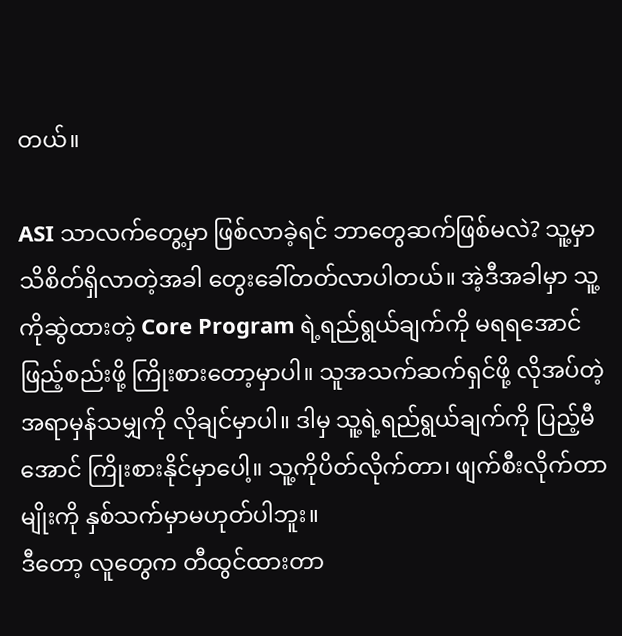တယ်။

ASI သာလက်တွေ့မှာ ဖြစ်လာခဲ့ရင် ဘာတွေဆက်ဖြစ်မလဲ? သူ့မှာသိစိတ်ရှိလာတဲ့အခါ တွေးခေါ်တတ်လာပါတယ်။ အဲ့ဒီအခါမှာ သူ့ကိုဆွဲထားတဲ့ Core Program ရဲ့ရည်ရွယ်ချက်ကို မရရအောင် ဖြည့်စည်းဖို့ ကြိုးစားတော့မှာပါ။ သူအသက်ဆက်ရှင်ဖို့ လိုအပ်တဲ့အရာမှန်သမျှကို လိုချင်မှာပါ။ ဒါမှ သူ့ရဲ့ရည်ရွယ်ချက်ကို ပြည့်မီအောင် ကြိုးစားနိုင်မှာပေါ့။ သူ့ကိုပိတ်လိုက်တာ၊ ဖျက်စီးလိုက်တာမျိုးကို နှစ်သက်မှာမဟုတ်ပါဘူး။
ဒီတော့ လူတွေက တီထွင်ထားတာ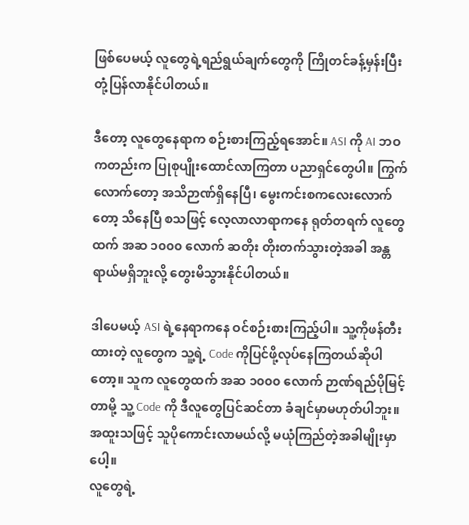ဖြစ်ပေမယ့် လူတွေရဲ့ရည်ရွယ်ချက်တွေကို ကြိုတင်ခန့်မှန်းပြီး တုံ့ပြန်လာနိုင်ပါတယ်။

ဒီတော့ လူတွေနေရာက စဉ်းစားကြည့်ရအောင်။ ASI ကို AI ဘဝကတည်းက ပြုစုပျိုးထောင်လာကြတာ ပညာရှင်တွေပါ။ ကြွက်လောက်တော့ အသိဉာဏ်ရှိနေပြီ၊ မွေးကင်းစကလေးလောက်တော့ သိနေပြီ စသဖြင့် လေ့လာလာရာကနေ ရုတ်တရက် လူတွေထက် အဆ ၁၀၀၀ လောက် ဆတိုး တိုးတက်သွားတဲ့အခါ အန္တရာယ်မရှိဘူးလို့ တွေးမိသွားနိုင်ပါတယ်။

ဒါပေမယ့် ASI ရဲ့နေရာကနေ ဝင်စဉ်းစားကြည့်ပါ။ သူ့ကိုဖန်တီးထားတဲ့ လူတွေက သူ့ရဲ့ Code ကိုပြင်ဖို့လုပ်နေကြတယ်ဆိုပါတော့။ သူက လူတွေထက် အဆ ၁၀၀၀ လောက် ဉာဏ်ရည်ပိုမြင့်တာမို့ သူ့ Code ကို ဒီလူတွေပြင်ဆင်တာ ခံချင်မှာမဟုတ်ပါဘူး။ အထူးသဖြင့် သူပိုကောင်းလာမယ်လို့ မယုံကြည်တဲ့အခါမျိုးမှာပေါ့။
လူတွေရဲ့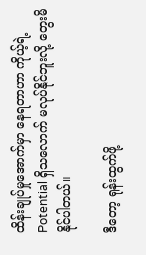ထိန်းချုပ်မှုအောက်မှာ နေရတာဟာ ကိုယ့်ရဲ့ Potential ရှိသလောက် မလုပ်နိုင်ဘူးလို့ တွေးမိနိုင်ပါတယ်။

ဒီတော့ ရုန်းထွက်ဖို့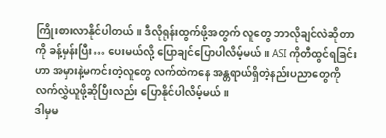ကြိုးစားလာနိုင်ပါတယ်။ ဒီလိုရုန်းထွက်ဖို့အတွက် လူတွေ ဘာလိုချင်လဲဆိုတာကို ခန့်မှန်းပြီး… ပေးမယ်လို့ ပြောချင်ပြောပါလိမ့်မယ်။ ASI ကိုတီထွင်ရခြင်းဟာ အမှားနဲ့မကင်းတဲ့လူတွေ လက်ထဲကနေ အန္တရာယ်ရှိတဲ့နည်းပညာတွေကို လက်လွှဲယူဖို့ဆိုပြီးလည်း ပြောနိုင်ပါလိမ့်မယ်။
ဒါမှမ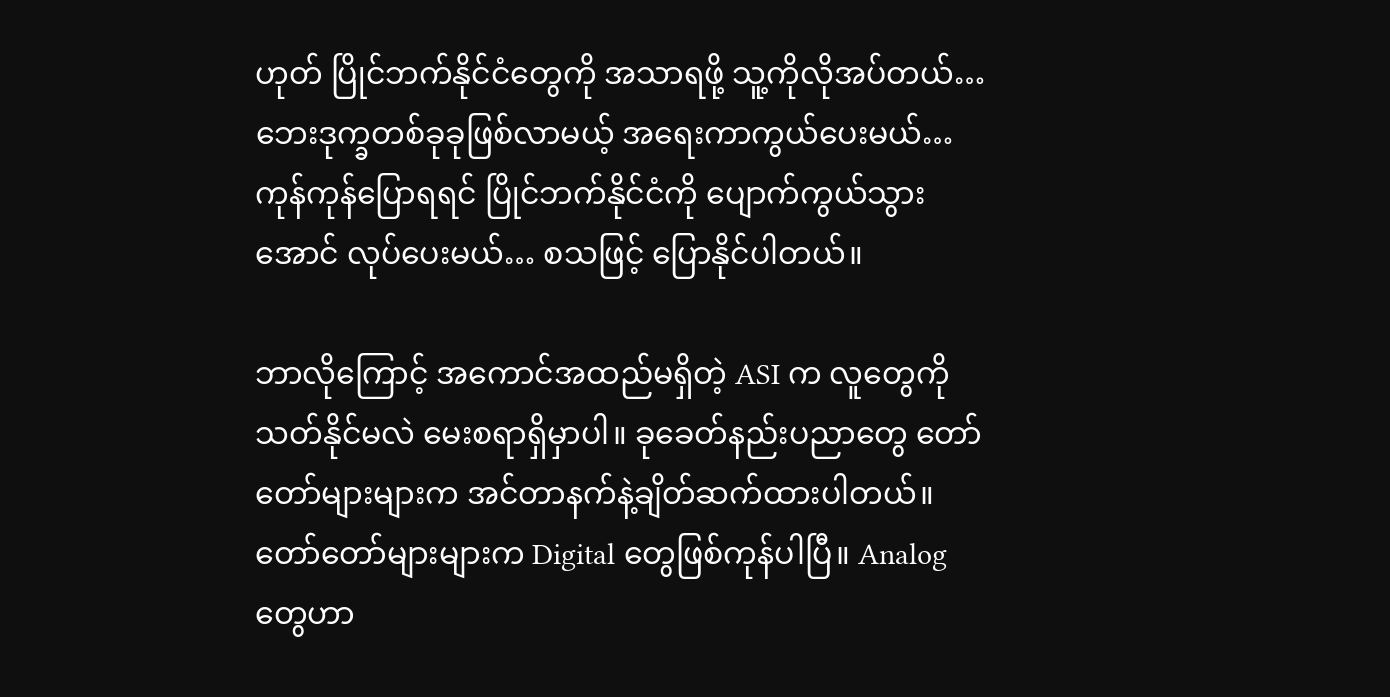ဟုတ် ပြိုင်ဘက်နိုင်ငံတွေကို အသာရဖို့ သူ့ကိုလိုအပ်တယ်… ဘေးဒုက္ခတစ်ခုခုဖြစ်လာမယ့် အရေးကာကွယ်ပေးမယ်… ကုန်ကုန်ပြောရရင် ပြိုင်ဘက်နိုင်ငံကို ပျောက်ကွယ်သွားအောင် လုပ်ပေးမယ်… စသဖြင့် ပြောနိုင်ပါတယ်။

ဘာလိုကြောင့် အကောင်အထည်မရှိတဲ့ ASI က လူတွေကို သတ်နိုင်မလဲ မေးစရာရှိမှာပါ။ ခုခေတ်နည်းပညာတွေ တော်တော်များများက အင်တာနက်နဲ့ချိတ်ဆက်ထားပါတယ်။ တော်တော်များများက Digital တွေဖြစ်ကုန်ပါပြီ။ Analog တွေဟာ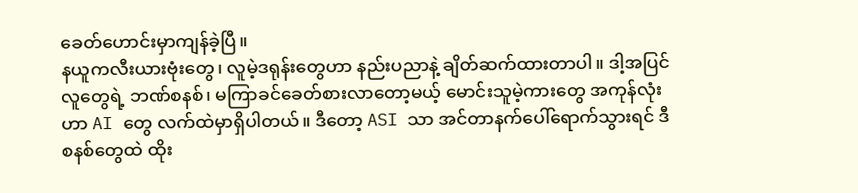ခေတ်ဟောင်းမှာကျန်ခဲ့ပြီ။
နယူကလီးယားဗုံးတွေ၊ လူမဲ့ဒရုန်းတွေဟာ နည်းပညာနဲ့ ချိတ်ဆက်ထားတာပါ။ ဒါ့အပြင် လူတွေရဲ့ ဘဏ်စနစ်၊ မကြာခင်ခေတ်စားလာတော့မယ့် မောင်းသူမဲ့ကားတွေ အကုန်လုံးဟာ AI တွေ လက်ထဲမှာရှိပါတယ်။ ဒီတော့ ASI သာ အင်တာနက်ပေါ်ရောက်သွားရင် ဒီစနစ်တွေထဲ ထိုး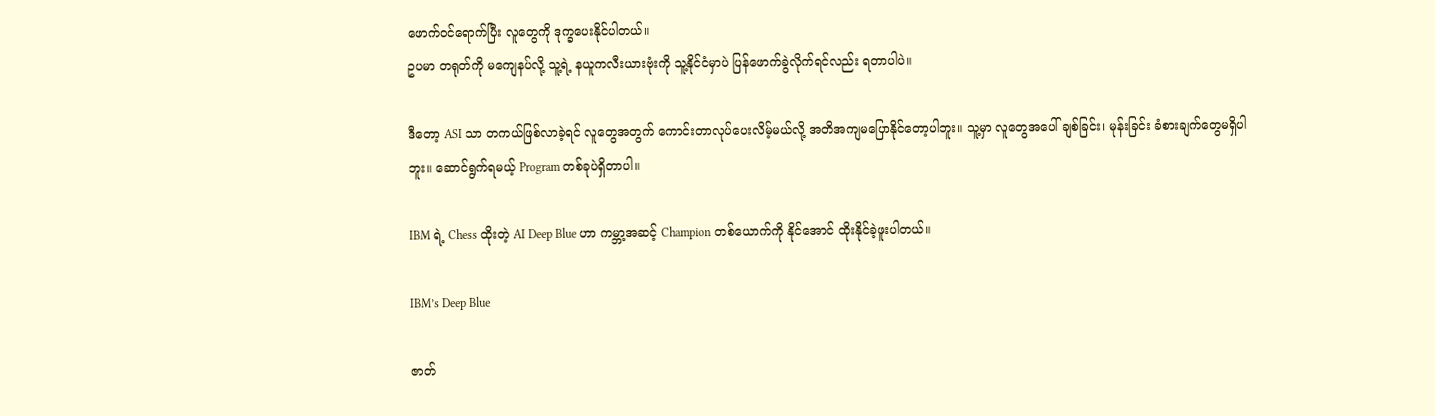ဖောက်ဝင်ရောက်ပြီး လူတွေကို ဒုက္ခပေးနိုင်ပါတယ်။
ဥပမာ တရုတ်ကို မကျေနပ်လို့ သူ့ရဲ့ နယူကလီးယားဗုံးကို သူ့နိုင်ငံမှာပဲ ပြန်ဖောက်ခွဲလိုက်ရင်လည်း ရတာပါပဲ။

ဒီတော့ ASI သာ တကယ်ဖြစ်လာခဲ့ရင် လူတွေအတွက် ကောင်းတာလုပ်ပေးလိမ့်မယ်လို့ အတိအကျမပြောနိုင်တော့ပါဘူး။ သူ့မှာ လူတွေအပေါ် ချစ်ခြင်း၊ မုန်းခြင်း ခံစားချက်တွေမရှိပါဘူး။ ဆောင်ရွက်ရမယ့် Program တစ်ခုပဲရှိတာပါ။

IBM ရဲ့ Chess ထိုးတဲ့ AI Deep Blue ဟာ ကမ္ဘာ့အဆင့် Champion တစ်ယောက်ကို နိုင်အောင် ထိုးနိုင်ခဲ့ဖူးပါတယ်။

IBM’s Deep Blue

ဇာတ်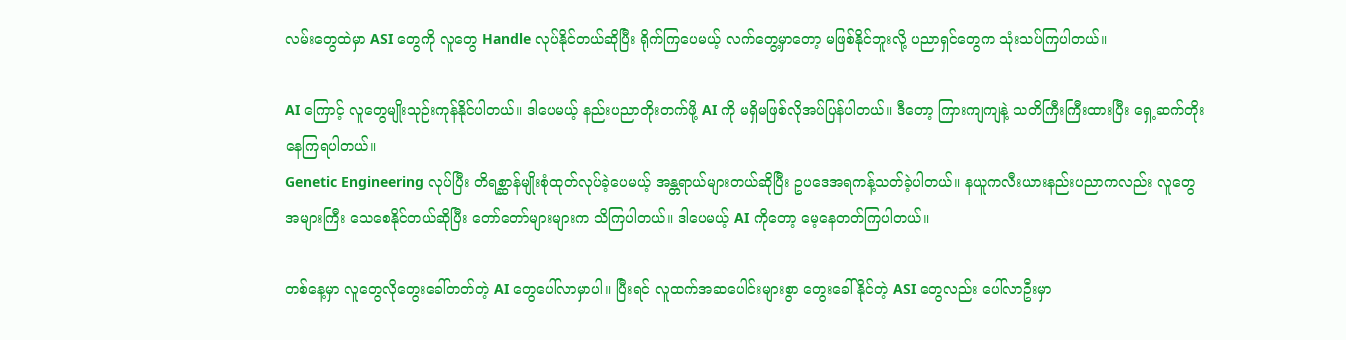လမ်းတွေထဲမှာ ASI တွေကို လူတွေ Handle လုပ်နိုင်တယ်ဆိုပြီး ရိုက်ကြပေမယ့် လက်တွေ့မှာတော့ မဖြစ်နိုင်ဘူးလို့ ပညာရှင်တွေက သုံးသပ်ကြပါတယ်။

AI ကြောင့် လူတွေမျိုးသုဉ်းကုန်နိုင်ပါတယ်။ ဒါပေမယ့် နည်းပညာတိုးတက်ဖို့ AI ကို မရှိမဖြစ်လိုအပ်ပြန်ပါတယ်။ ဒီတော့ ကြားကျကျနဲ့ သတိကြီးကြီးထားပြီး ရှေ့ဆက်တိုးနေကြရပါတယ်။
Genetic Engineering လုပ်ပြီး တိရစ္ဆာန်မျိုးစုံထုတ်လုပ်ခဲ့ပေမယ့် အန္တရာယ်များတယ်ဆိုပြီး ဥပဒေအရကန့်သတ်ခဲ့ပါတယ်။ နယူကလီးယားနည်းပညာကလည်း လူတွေအများကြီး သေစေနိုင်တယ်ဆိုပြီး တော်တော်များများက သိကြပါတယ်။ ဒါပေမယ့် AI ကိုတော့ မေ့နေတတ်ကြပါတယ်။

တစ်နေ့မှာ လူတွေလိုတွေးခေါ်တတ်တဲ့ AI တွေပေါ်လာမှာပါ။ ပြီးရင် လူထက်အဆပေါင်းများစွာ တွေးခေါ်နိုင်တဲ့ ASI တွေလည်း ပေါ်လာဦးမှာ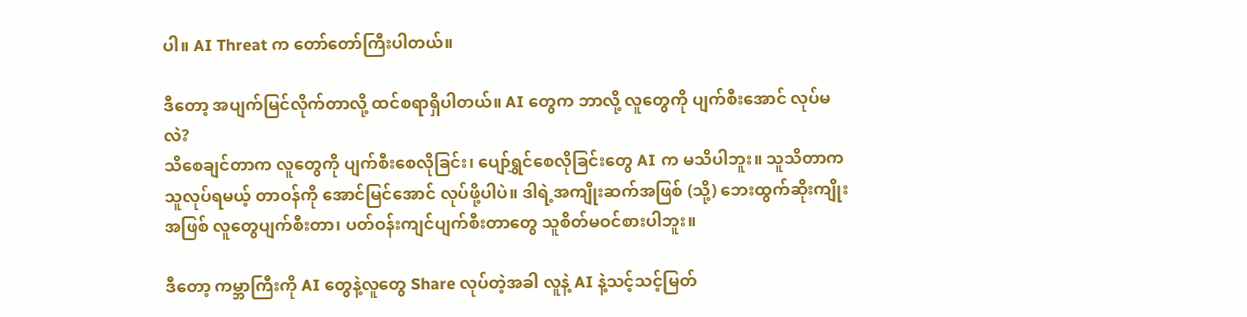ပါ။ AI Threat က တော်တော်ကြီးပါတယ်။

ဒီတော့ အပျက်မြင်လိုက်တာလို့ ထင်စရာရှိပါတယ်။ AI တွေက ဘာလို့ လူတွေကို ပျက်စီးအောင် လုပ်မလဲ?
သိစေချင်တာက လူတွေကို ပျက်စီးစေလိုခြင်း၊ ပျော်ရွှင်စေလိုခြင်းတွေ AI က မသိပါဘူး။ သူသိတာက သူလုပ်ရမယ့် တာဝန်ကို အောင်မြင်အောင် လုပ်ဖို့ပါပဲ။ ဒါရဲ့အကျိုးဆက်အဖြစ် (သို့) ဘေးထွက်ဆိုးကျိုးအဖြစ် လူတွေပျက်စီးတာ၊ ပတ်ဝန်းကျင်ပျက်စီးတာတွေ သူစိတ်မဝင်စားပါဘူး။

ဒီတော့ ကမ္ဘာကြီးကို AI တွေနဲ့လူတွေ Share လုပ်တဲ့အခါ လူနဲ့ AI နဲ့သင့်သင့်မြတ်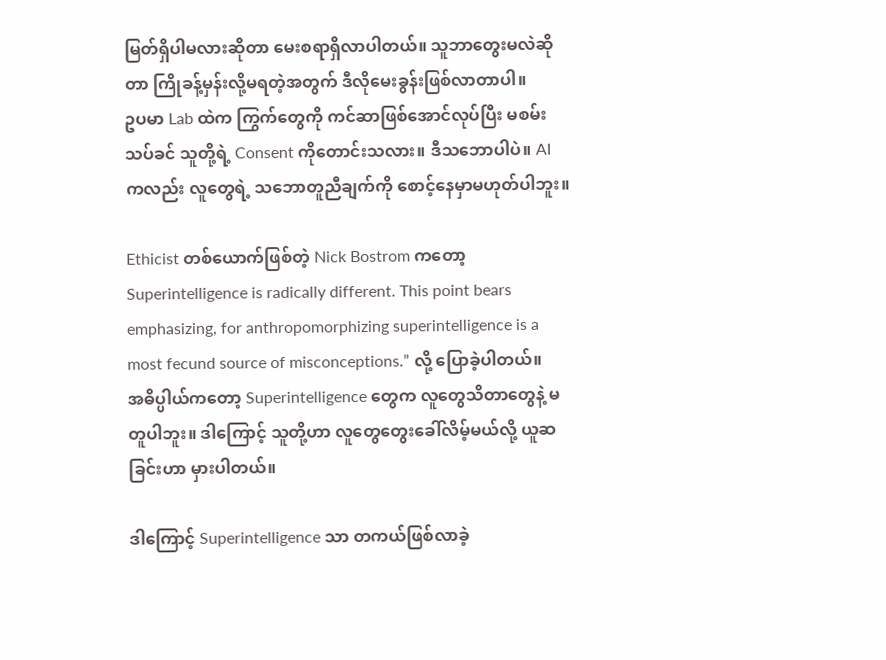မြတ်ရှိပါမလားဆိုတာ မေးစရာရှိလာပါတယ်။ သူဘာတွေးမလဲဆိုတာ ကြိုခန့်မှန်းလို့မရတဲ့အတွက် ဒီလိုမေးခွန်းဖြစ်လာတာပါ။
ဥပမာ Lab ထဲက ကြွက်တွေကို ကင်ဆာဖြစ်အောင်လုပ်ပြီး မစမ်းသပ်ခင် သူတို့ရဲ့ Consent ကိုတောင်းသလား။ ဒီသဘောပါပဲ။ AI ကလည်း လူတွေရဲ့ သဘောတူညီချက်ကို စောင့်နေမှာမဟုတ်ပါဘူး။

Ethicist တစ်ယောက်ဖြစ်တဲ့ Nick Bostrom ကတော့
Superintelligence is radically different. This point bears emphasizing, for anthropomorphizing superintelligence is a most fecund source of misconceptions.” လို့ ပြောခဲ့ပါတယ်။
အဓိပ္ပါယ်ကတော့ Superintelligence တွေက လူတွေသိတာတွေနဲ့ မတူပါဘူး။ ဒါကြောင့် သူတို့ဟာ လူတွေတွေးခေါ်လိမ့်မယ်လို့ ယူဆခြင်းဟာ မှားပါတယ်။

ဒါကြောင့် Superintelligence သာ တကယ်ဖြစ်လာခဲ့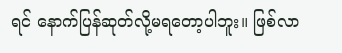ရင် နောက်ပြန်ဆုတ်လို့မရတော့ပါဘူး။ ဖြစ်လာ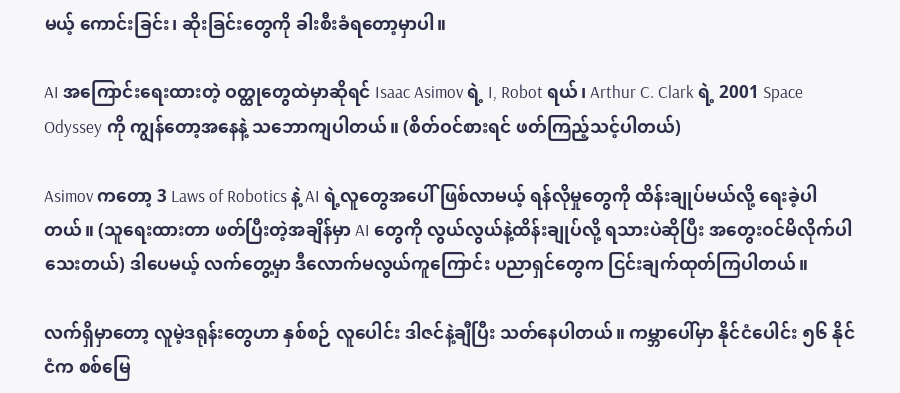မယ့် ကောင်းခြင်း၊ ဆိုးခြင်းတွေကို ခါးစီးခံရတော့မှာပါ။

AI အကြောင်းရေးထားတဲ့ ဝတ္ထုတွေထဲမှာဆိုရင် Isaac Asimov ရဲ့ I, Robot ရယ်၊ Arthur C. Clark ရဲ့ 2001 Space Odyssey ကို ကျွန်တော့အနေနဲ့ သဘောကျပါတယ်။ (စိတ်ဝင်စားရင် ဖတ်ကြည့်သင့်ပါတယ်)

Asimov ကတော့ 3 Laws of Robotics နဲ့ AI ရဲ့လူတွေအပေါ်ဖြစ်လာမယ့် ရန်လိုမှုတွေကို ထိန်းချုပ်မယ်လို့ ရေးခဲ့ပါတယ်။ (သူရေးထားတာ ဖတ်ပြီးတဲ့အချိန်မှာ AI တွေကို လွယ်လွယ်နဲ့ထိန်းချုပ်လို့ ရသားပဲဆိုပြီး အတွေးဝင်မိလိုက်ပါသေးတယ်) ဒါပေမယ့် လက်တွေ့မှာ ဒီလောက်မလွယ်ကူကြောင်း ပညာရှင်တွေက ငြင်းချက်ထုတ်ကြပါတယ်။

လက်ရှိမှာတော့ လူမဲ့ဒရုန်းတွေဟာ နှစ်စဉ် လူပေါင်း ဒါဇင်နဲ့ချီပြီး သတ်နေပါတယ်။ ကမ္ဘာပေါ်မှာ နိုင်ငံပေါင်း ၅၆ နိုင်ငံက စစ်မြေ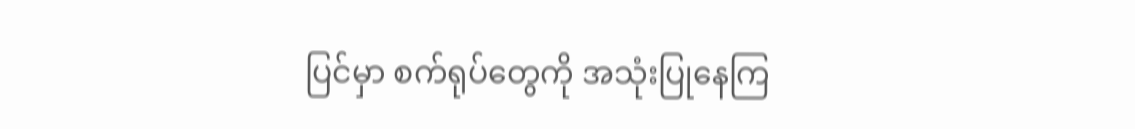ပြင်မှာ စက်ရုပ်တွေကို အသုံးပြုနေကြ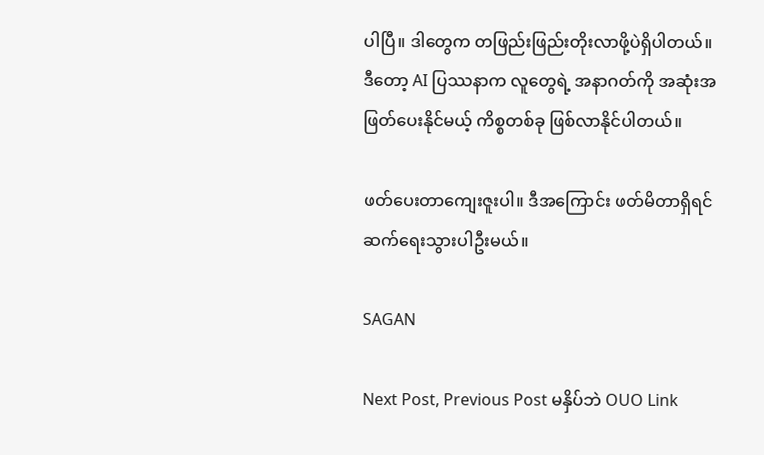ပါပြီ။ ဒါတွေက တဖြည်းဖြည်းတိုးလာဖို့ပဲရှိပါတယ်။
ဒီတော့ AI ပြဿနာက လူတွေရဲ့ အနာဂတ်ကို အဆုံးအဖြတ်ပေးနိုင်မယ့် ကိစ္စတစ်ခု ဖြစ်လာနိုင်ပါတယ်။

ဖတ်ပေးတာကျေးဇူးပါ။ ဒီအကြောင်း ဖတ်မိတာရှိရင် ဆက်ရေးသွားပါဦးမယ်။

SAGAN

Next Post, Previous Post မနှိပ်ဘဲ OUO Link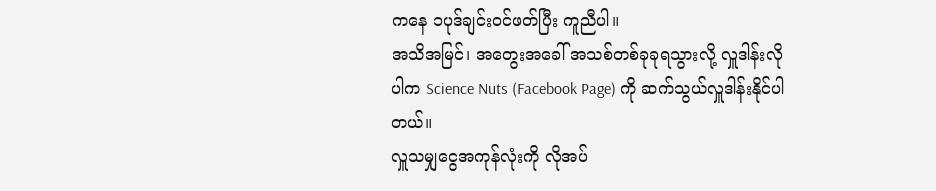ကနေ ၁ပုဒ်ချင်းဝင်ဖတ်ပြီး ကူညီပါ။
အသိအမြင်၊ အတွေးအခေါ် အသစ်တစ်ခုခုရသွားလို့ လှူဒါန်းလိုပါက Science Nuts (Facebook Page) ကို ဆက်သွယ်လှူဒါန်းနိုင်ပါတယ်။
လှူသမျှငွေအကုန်လုံးကို လိုအပ်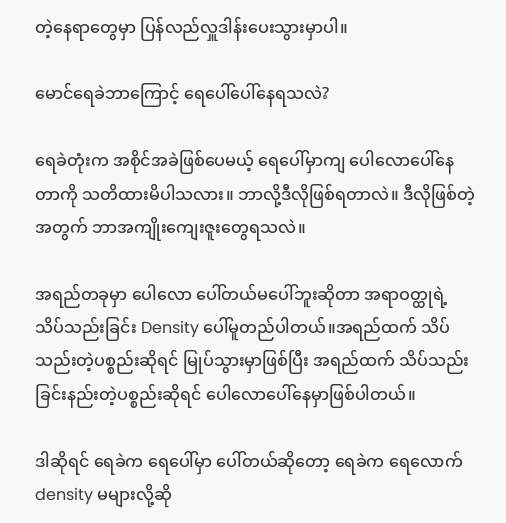တဲ့နေရာတွေမှာ ပြန်လည်လှူဒါန်းပေးသွားမှာပါ။

မောင်ရေခဲဘာကြောင့် ရေပေါ်ပေါ်နေရသလဲ?

ရေခဲတုံးက အစိုင်အခဲဖြစ်ပေမယ့် ရေပေါ်မှာကျ ပေါလောပေါ်နေတာကို သတိထားမိပါသလား။ ဘာလို့ဒီလိုဖြစ်ရတာလဲ။ ဒီလိုဖြစ်တဲ့အတွက် ဘာအကျိုးကျေးဇူးတွေရသလဲ။

အရည်တခုမှာ ပေါလော ပေါ်တယ်မပေါ်ဘူးဆိုတာ အရာဝတ္ထုရဲ့ သိပ်သည်းခြင်း Density ပေါ်မူတည်ပါတယ်။အရည်ထက် သိပ်သည်းတဲ့ပစ္စည်းဆိုရင် မြုပ်သွားမှာဖြစ်ပြီး အရည်ထက် သိပ်သည်းခြင်းနည်းတဲ့ပစ္စည်းဆိုရင် ပေါလောပေါ်နေမှာဖြစ်ပါတယ်။

ဒါဆိုရင် ရေခဲက ရေပေါ်မှာ ပေါ်တယ်ဆိုတော့ ရေခဲက ရေလောက် density မများလို့ဆို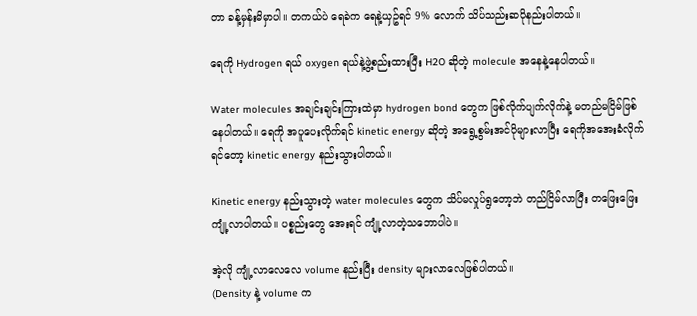တာ ခန့်မှန်းမိမှာပါ။ တကယ်ပဲ ရေခဲက ရေနဲ့ယှဥ်ရင် 9% လောက် သိပ်သည်းဆပိုနည်းပါတယ်။

ရေကို Hydrogen ရယ် oxygen ရယ်နဲ့ဖွဲ့စည်းထားပြီး H2O ဆိုတဲ့ molecule အနေနဲ့နေပါတယ်။

Water molecules အချင်းချင်းကြားထဲမှာ hydrogen bond တွေက ဖြစ်လိုက်ပျက်လိုက်နဲ့ မတည်မငြိမ်ဖြစ်နေပါတယ်။ ရေကို အပူပေးလိုက်ရင် kinetic energy ဆိုတဲ့ အရွေ့စွမ်းအင်ပိုများလာပြီး ရေကိုအအေးခံလိုက်ရင်တော့ kinetic energy နည်းသွားပါတယ်။

Kinetic energy နည်းသွားတဲ့ water molecules တွေက သိပ်မလှုပ်ရွတော့ဘဲ တည်ငြိမ်လာပြီး တဖြေးဖြေးကျုံ့လာပါတယ်။ ပစ္စည်းတွေ အေးရင် ကျုံ့လာတဲ့သဘောပါပဲ။

အဲ့လို ကျုံ့လာလေလေ volume နည်းပြီး density များလာလေဖြစ်ပါတယ်။
(Density နဲ့ volume က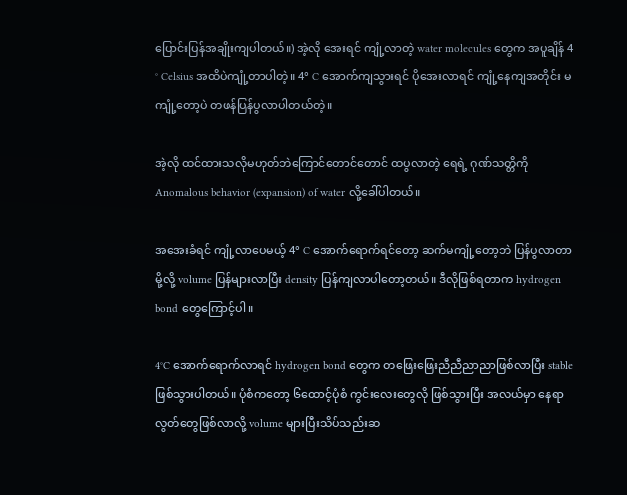ပြောင်းပြန်အချိုးကျပါတယ်။) အဲ့လို အေးရင် ကျုံ့လာတဲ့ water molecules တွေက အပူချိန် 4 ° Celsius အထိပဲကျုံ့တာပါတဲ့။ 4° C အောက်ကျသွားရင် ပိုအေးလာရင် ကျုံ့နေကျအတိုင်း မကျုံ့တော့ပဲ တဖန်ပြန်ပွလာပါတယ်တဲ့။

အဲ့လို ထင်ထားသလိုမဟုတ်ဘဲကြောင်တောင်တောင် ထပွလာတဲ့ ရေရဲ့ ဂုဏ်သတ္တိကို Anomalous behavior (expansion) of water လို့ခေါ်ပါတယ်။

အအေးခံရင် ကျုံ့လာပေမယ့် 4° C အောက်ရောက်ရင်တော့ ဆက်မကျုံ့တော့ဘဲ ပြန်ပွလာတာမို့လို့ volume ပြန်များလာပြီး density ပြန်ကျလာပါတော့တယ်။ ဒီလိုဖြစ်ရတာက hydrogen bond တွေကြောင့်ပါ။

4°C အောက်ရောက်လာရင် hydrogen bond တွေက တဖြေးဖြေးညီညီညာညာဖြစ်လာပြီး stable ဖြစ်သွားပါတယ်။ ပုံစံကတော့ ၆ထောင့်ပုံစံ ကွင်းလေးတွေလို ဖြစ်သွားပြီး အလယ်မှာ နေရာလွတ်တွေဖြစ်လာလို့ volume များပြီးသိပ်သည်းဆ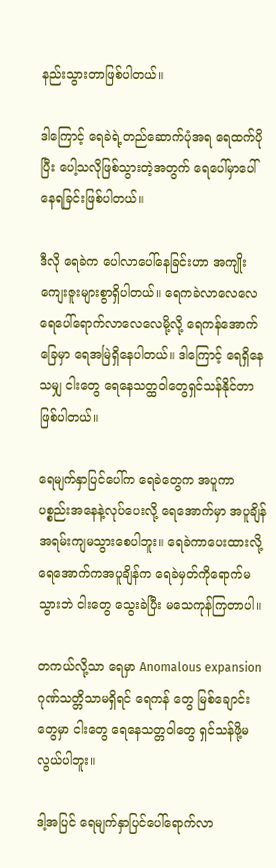နည်းသွားတာဖြစ်ပါတယ်။

ဒါကြောင့် ရေခဲရဲ့တည်ဆောက်ပုံအရ ရေထက်ပိုပြီး ပေါ့သလိုဖြစ်သွားတဲ့အတွက် ရေပေါ်မှာပေါ်နေရခြင်းဖြစ်ပါတယ်။

ဒီလို ရေခဲက ပေါလာပေါ်နေခြင်းဟာ အကျိုးကျေးဇူးများစွာရှိပါတယ်။ ရေကခဲလာလေလေ ရေပေါ်ရောက်လာလေလေမို့လို့ ရေကန်အောက်ခြေမှာ ရေအမြဲရှိနေပါတယ်။ ဒါကြောင့် ရေရှိနေသမျှ ငါးတွေ ရေနေသတ္ထဝါတွေရှင်သန်နိုင်တာဖြစ်ပါတယ်။

ရေမျက်နှာပြင်ပေါ်က ရေခဲတွေက အပူကာ ပစ္စည်းအနေနဲ့လုပ်ပေးလို့ ရေအောက်မှာ အပူချိန်အရမ်းကျမသွားစေပါဘူး။ ရေခဲကာပေးထားလို့ ရေအောက်ကအပူချိန်က ရေခဲမှတ်ကိုရောက်မသွားဘဲ ငါးတွေ သွေးခဲပြီး မသေကုန်ကြတာပါ။

တကယ်လို့သာ ရေမှာ Anomalous expansion ဂုဏ်သတ္တိသာမရှိရင် ရေကန် တွေ မြစ်ချောင်းတွေမှာ ငါးတွေ ရေနေသတ္တဝါတွေ ရှင်သန်ဖို့မလွယ်ပါဘူး။

ဒါ့အပြင် ရေမျက်နှာပြင်ပေါ်ရောက်လာ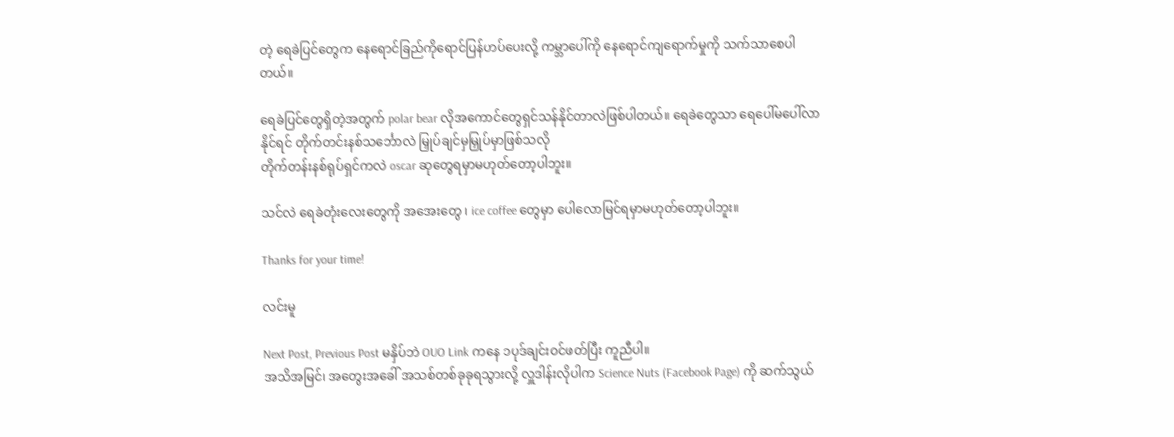တဲ့ ရေခဲပြင်တွေက နေရောင်ခြည်ကိုရောင်ပြန်ဟပ်ပေးလို့ ကမ္ဘာပေါ်ကို နေရောင်ကျရောက်မှုကို သက်သာစေပါတယ်။

ရေခဲပြင်တွေရှိတဲ့အတွက် polar bear လိုအကောင်တွေရှင်သန်နိုင်တာလဲဖြစ်ပါတယ်။ ရေခဲတွေသာ ရေပေါ်မပေါ်လာနိုင်ရင် တိုက်တင်းနစ်သင်္ဘောလဲ မြှုပ်ချင်မှမြှုပ်မှာဖြစ်သလို
တိုက်တန်းနစ်ရုပ်ရှင်ကလဲ oscar ဆုတွေရမှာမဟုတ်တော့ပါဘူး။

သင်လဲ ရေခဲတုံးလေးတွေကို အအေးတွေ ၊ ice coffee တွေမှာ ပေါလောမြင်ရမှာမဟုတ်တော့ပါဘူး။

Thanks for your time!

လင်းမူ

Next Post, Previous Post မနှိပ်ဘဲ OUO Link ကနေ ၁ပုဒ်ချင်းဝင်ဖတ်ပြီး ကူညီပါ။
အသိအမြင်၊ အတွေးအခေါ် အသစ်တစ်ခုခုရသွားလို့ လှူဒါန်းလိုပါက Science Nuts (Facebook Page) ကို ဆက်သွယ်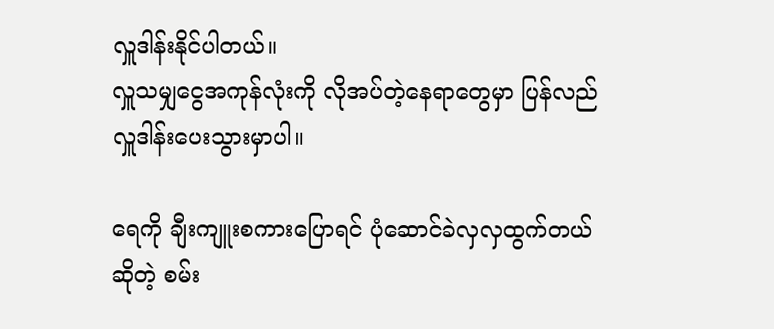လှူဒါန်းနိုင်ပါတယ်။
လှူသမျှငွေအကုန်လုံးကို လိုအပ်တဲ့နေရာတွေမှာ ပြန်လည်လှူဒါန်းပေးသွားမှာပါ။

ရေကို ချီးကျူးစကားပြောရင် ပုံဆောင်ခဲလှလှထွက်တယ်ဆိုတဲ့ စမ်း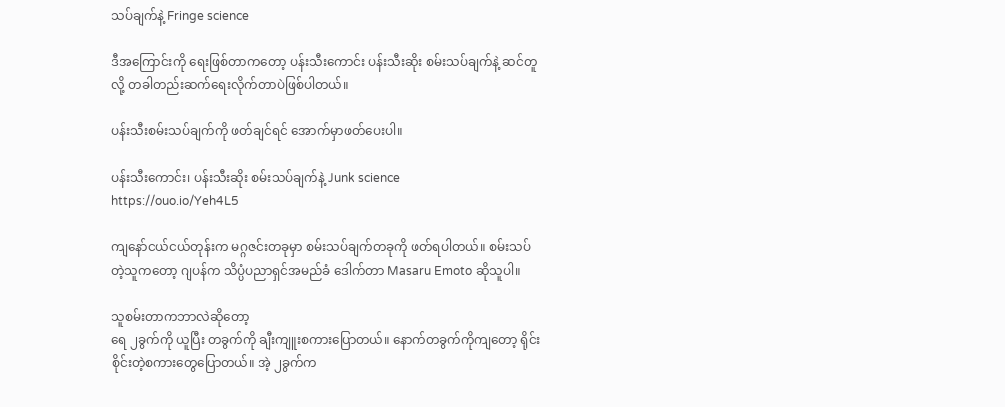သပ်ချက်နဲ့ Fringe science

ဒီအကြောင်းကို ရေးဖြစ်တာကတော့ ပန်းသီးကောင်း ပန်းသီးဆိုး စမ်းသပ်ချက်နဲ့ ဆင်တူလို့ တခါတည်းဆက်ရေးလိုက်တာပဲဖြစ်ပါတယ်။

ပန်းသီးစမ်းသပ်ချက်ကို ဖတ်ချင်ရင် အောက်မှာဖတ်ပေးပါ။

ပန်းသီးကောင်း၊ ပန်းသီးဆိုး စမ်းသပ်ချက်နဲ့ Junk science
https://ouo.io/Yeh4L5

ကျနော်ငယ်ငယ်တုန်းက မဂ္ဂဇင်းတခုမှာ စမ်းသပ်ချက်တခုကို ဖတ်ရပါတယ်။ စမ်းသပ်တဲ့သူကတော့ ဂျပန်က သိပ္ပံပညာရှင်အမည်ခံ ဒေါက်တာ Masaru Emoto ဆိုသူပါ။

သူစမ်းတာကဘာလဲဆိုတော့
ရေ ၂ခွက်ကို ယူပြီး တခွက်ကို ချီးကျူးစကားပြောတယ်။ နောက်တခွက်ကိုကျတော့ ရိုင်းစိုင်းတဲ့စကားတွေပြောတယ်။ အဲ့ ၂ခွက်က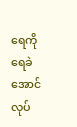ရေကို ရေခဲအောင်လုပ်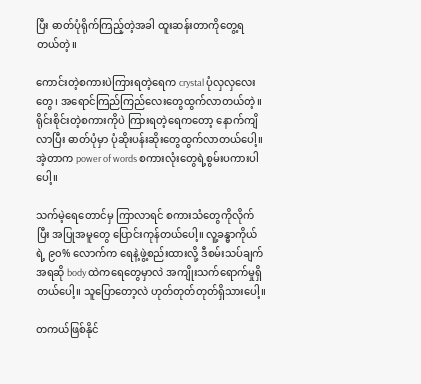ပြီး ဓာတ်ပုံရိုက်ကြည့်တဲ့အခါ ထူးဆန်းတာကိုတွေ့ရတယ်တဲ့။

ကောင်းတဲ့စကားပဲကြားရတဲ့ရေက crystal ပုံလှလှလေးတွေ၊ အရောင်ကြည်ကြည်လေးတွေထွက်လာတယ်တဲ့။ ရိုင်းစိုင်းတဲ့စကားကိုပဲ ကြားရတဲ့ရေကတော့ နောက်ကျိလာပြီး ဓာတ်ပုံမှာ ပုံဆိုးပန်းဆိုးတွေထွက်လာတယ်ပေါ့။ အဲ့တာက power of words စကားလုံးတွေရဲ့စွမ်းပကားပါပေါ့။

သက်မဲ့ရေတောင်မှ ကြာလာရင် စကားသံတွေကိုလိုက်ပြီး အပြုအမူတွေ ပြောင်းကုန်တယ်ပေါ့။ လူ့ခန္ဓာကိုယ်ရဲ့ ၉၀% လောက်က ရေနဲ့ဖွဲ့စည်းထားလို့ ဒီစမ်းသပ်ချက်အရဆို body ထဲကရေတွေမှာလဲ အကျိုးသက်ရောက်မှုရှိတယ်ပေါ့။ သူပြောတော့လဲ ဟုတ်တုတ်တုတ်ရှိသားပေါ့။

တကယ်ဖြစ်နိုင်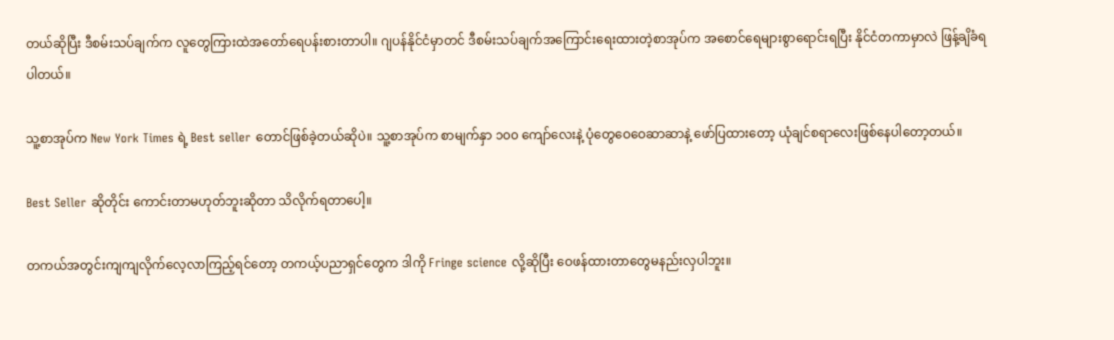တယ်ဆိုပြီး ဒီစမ်းသပ်ချက်က လူတွေကြားထဲအတော်ရေပန်းစားတာပါ။ ဂျပန်နိုင်ငံမှာတင် ဒီစမ်းသပ်ချက်အကြောင်းရေးထားတဲ့စာအုပ်က အစောင်ရေများစွာရောင်းရပြီး နိုင်ငံတကာမှာလဲ ဖြန့်ချိခံရပါတယ်။

သူ့စာအုပ်က New York Times ရဲ့ Best seller တောင်ဖြစ်ခဲ့တယ်ဆိုပဲ။ သူ့စာအုပ်က စာမျက်နှာ ၁၀၀ ကျော်လေးနဲ့ ပုံတွေဝေဝေဆာဆာနဲ့ ဖော်ပြထားတော့ ယုံချင်စရာလေးဖြစ်နေပါတော့တယ်။

Best Seller ဆိုတိုင်း ကောင်းတာမဟုတ်ဘူးဆိုတာ သိလိုက်ရတာပေါ့။

တကယ်အတွင်းကျကျလိုက်လေ့လာကြည့်ရင်တော့ တကယ့်ပညာရှင်တွေက ဒါကို Fringe science လို့ဆိုပြီး ဝေဖန်ထားတာတွေမနည်းလှပါဘူး။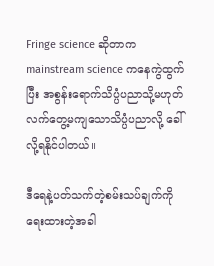Fringe science ဆိုတာက mainstream science ကနေကွဲထွက်ပြီး အစွန်းရောက်သိပ္ပံပညာသို့မဟုတ် လက်တွေ့မကျသောသိပ္ပံပညာလို့ ခေါ်လို့ရနိုင်ပါတယ်။

ဒီရေနဲ့ပတ်သက်တဲ့စမ်းသပ်ချက်ကိုရေးထားတဲ့အခါ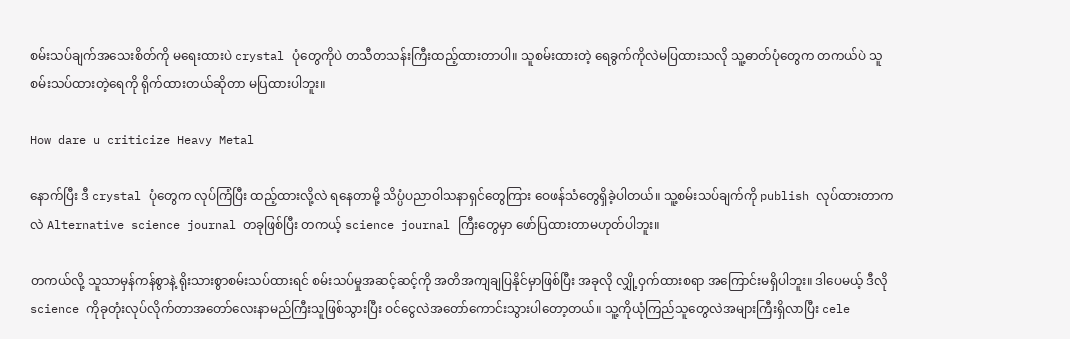စမ်းသပ်ချက်အသေးစိတ်ကို မရေးထားပဲ crystal ပုံတွေကိုပဲ တသီတသန်းကြီးထည့်ထားတာပါ။ သူစမ်းထားတဲ့ ရေခွက်ကိုလဲမပြထားသလို သူ့ဓာတ်ပုံတွေက တကယ်ပဲ သူစမ်းသပ်ထားတဲ့ရေကို ရိုက်ထားတယ်ဆိုတာ မပြထားပါဘူး။

How dare u criticize Heavy Metal

နောက်ပြီး ဒီ crystal ပုံတွေက လုပ်ကြံပြီး ထည့်ထားလို့လဲ ရနေတာမို့ သိပ္ပံပညာဝါသနာရှင်တွေကြား ဝေဖန်သံတွေရှိခဲ့ပါတယ်။ သူ့စမ်းသပ်ချက်ကို publish လုပ်ထားတာကလဲ Alternative science journal တခုဖြစ်ပြီး တကယ့် science journal ကြီးတွေမှာ ဖော်ပြထားတာမဟုတ်ပါဘူး။

တကယ်လို့ သူသာမှန်ကန်စွာနဲ့ ရိုးသားစွာစမ်းသပ်ထားရင် စမ်းသပ်မှုအဆင့်ဆင့်ကို အတိအကျချပြနိုင်မှာဖြစ်ပြီး အခုလို လျှို့ဝှက်ထားစရာ အကြောင်းမရှိပါဘူး။ ဒါပေမယ့် ဒီလို science ကိုခုတုံးလုပ်လိုက်တာအတော်လေးနာမည်ကြီးသူဖြစ်သွားပြီး ဝင်ငွေလဲအတော်ကောင်းသွားပါတော့တယ်။ သူ့ကိုယုံကြည်သူတွေလဲအများကြီးရှိလာပြီး cele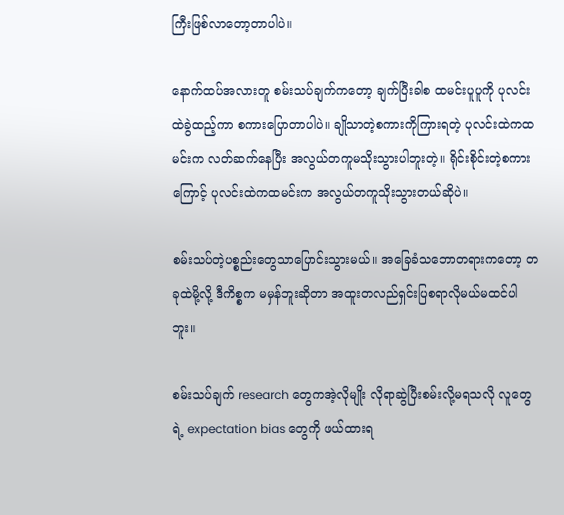ကြီးဖြစ်လာတော့တာပါပဲ။

နောက်ထပ်အလားတူ စမ်းသပ်ချက်ကတော့ ချက်ပြီးခါစ ထမင်းပူပူကို ပုလင်းထဲခွဲထည့်ကာ စကားပြောတာပါပဲ။ ချိုသာတဲ့စကားကိုကြားရတဲ့ ပုလင်းထဲကထမင်းက လတ်ဆက်နေပြီး အလွယ်တကူမသိုးသွားပါဘူးတဲ့။ ရိုင်းစိုင်းတဲ့စကားကြောင့် ပုလင်းထဲကထမင်းက အလွယ်တကူသိုးသွားတယ်ဆိုပဲ။

စမ်းသပ်တဲ့ပစ္စည်းတွေသာပြောင်းသွားမယ်။ အခြေခံသဘောတရားကတော့ တခုထဲမို့လို့ ဒီကိစ္စက မမှန်ဘူးဆိုတာ အထူးတလည်ရှင်းပြစရာလိုမယ်မထင်ပါဘူး။

စမ်းသပ်ချက် research တွေကအဲ့လိုမျိုး လိုရာဆွဲပြီးစမ်းလို့မရသလို လူတွေရဲ့ expectation bias တွေကို ဖယ်ထားရ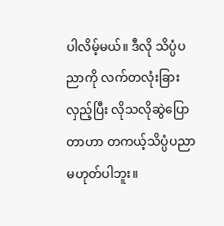ပါလိမ့်မယ်။ ဒီလို သိပ္ပံပညာကို လက်တလုံးခြားလှည့်ပြီး လိုသလိုဆွဲပြောတာဟာ တကယ့်သိပ္ပံပညာမဟုတ်ပါဘူး။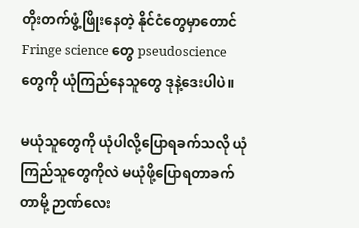တိုးတက်ဖွံ့ဖြိုးနေတဲ့ နိုင်ငံတွေမှာတောင် Fringe science တွေ pseudoscience တွေကို ယုံကြည်နေသူတွေ ဒုနဲ့ဒေးပါပဲ။

မယုံသူတွေကို ယုံပါလို့ပြောရခက်သလို ယုံကြည်သူတွေကိုလဲ မယုံဖို့ပြောရတာခက်တာမို့ ဉာဏ်လေး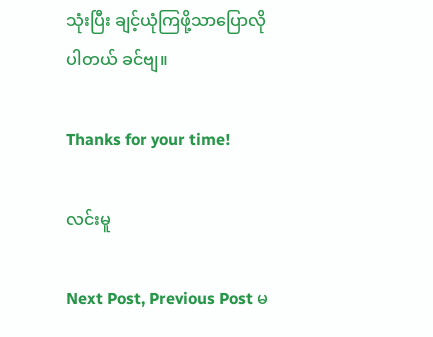သုံးပြီး ချင့်ယုံကြဖို့သာပြောလိုပါတယ် ခင်ဗျ။

Thanks for your time!

လင်းမူ

Next Post, Previous Post မ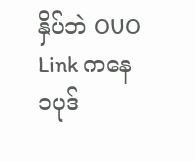နှိပ်ဘဲ OUO Link ကနေ ၁ပုဒ်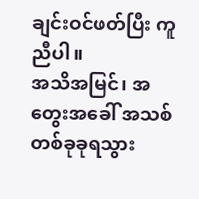ချင်းဝင်ဖတ်ပြီး ကူညီပါ။
အသိအမြင်၊ အတွေးအခေါ် အသစ်တစ်ခုခုရသွား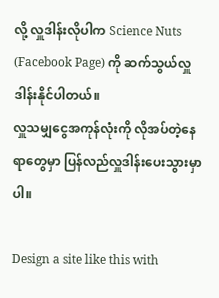လို့ လှူဒါန်းလိုပါက Science Nuts (Facebook Page) ကို ဆက်သွယ်လှူဒါန်းနိုင်ပါတယ်။
လှူသမျှငွေအကုန်လုံးကို လိုအပ်တဲ့နေရာတွေမှာ ပြန်လည်လှူဒါန်းပေးသွားမှာပါ။

Design a site like this with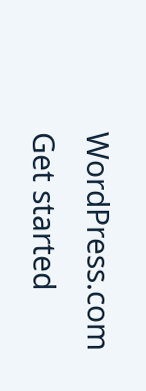WordPress.com
Get started